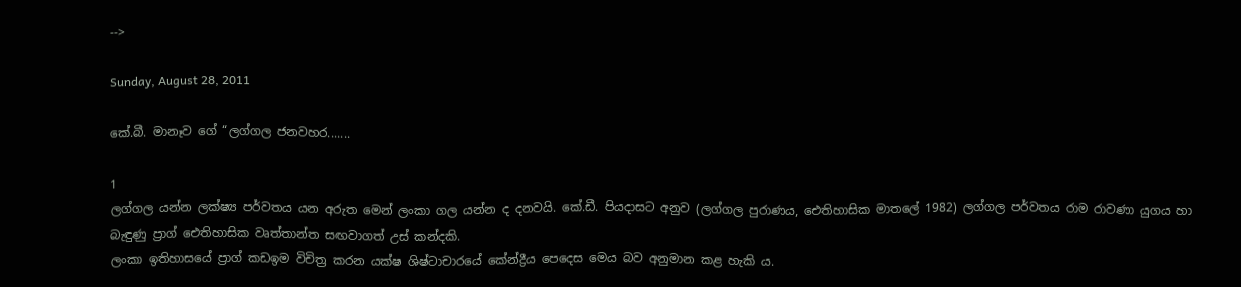-->

Sunday, August 28, 2011

කේ.බී. මානෑව ගේ “ලග්ගල ජනවහර.......

1
ලග්ගල යන්න ලක්ෂ්‍ය පර්වතය යන අරුත මෙන් ලංකා ගල යන්න ද දනවයි. කේ.ඩී. පියදාසට අනුව (ලග්ගල පුරාණය, ඓතිහාසික මාතලේ 1982) ලග්ගල පර්වතය රාම රාවණා යුගය හා බැඳුණු ප්‍රාග් ඓතිහාසික වෘත්තාන්ත සඟවාගත් උස් කන්දකි.
ලංකා ඉතිහාසයේ ප්‍රාග් කඩඉම විචිත්‍ර කරන යක්ෂ ශිෂ්ටාචාරයේ කේන්ද්‍රීය පෙදෙස මෙය බව අනුමාන කළ හැකි ය.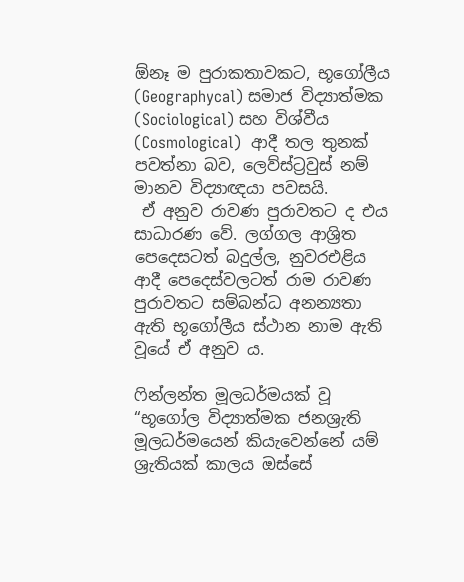ඕනෑ ම පුරාකතාවකට, භූගෝලීය (Geographycal) සමාජ විද්‍යාත්මක (Sociological) සහ විශ්වීය (Cosmological)  ආදී තල තුනක් පවත්නා බව, ලෙව්ස්ට්‍රවුස් නම් මානව විද්‍යාඥයා පවසයි.
 ඒ අනුව රාවණ පුරාවතට ද එය සාධාරණ වේ. ලග්ගල ආශ්‍රිත පෙදෙසටත් බදුල්ල, නුවරඑළිය ආදී පෙදෙස්වලටත් රාම රාවණ පුරාවතට සම්බන්ධ අනන්‍යතා ඇති භූගෝලීය ස්ථාන නාම ඇති වූයේ ඒ අනුව ය.

ෆින්ලන්ත මූලධර්මයක් වූ “භූගෝල විද්‍යාත්මක ජනශ්‍රැති මූලධර්මයෙන් කියැවෙන්නේ යම් ශ්‍රැතියක් කාලය ඔස්සේ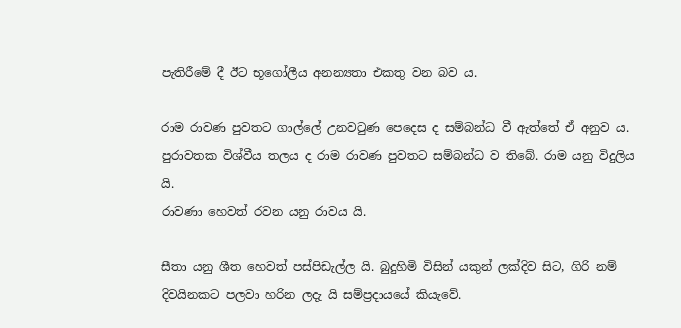පැතිරීමේ දී ඊට භූගෝලීය අනන්‍යතා එකතු වන බව ය.

රාම රාවණ පුවතට ගාල්ලේ උනවටුණ පෙදෙස ද සම්බන්ධ වී ඇත්තේ ඒ අනුව ය. පුරාවතක විශ්වීය තලය ද රාම රාවණ පුවතට සම්බන්ධ ව තිබේ. රාම යනු විදුලිය යි.
රාවණා හෙවත් රවන යනු රාවය යි.

සීතා යනු ශීත හෙවත් පස්පිඩැල්ල යි. බුදුහිමි විසින් යකුන් ලක්දිව සිට, ගිරි නම් දිවයිනකට පලවා හරින ලදැ යි සම්ප්‍රදායයේ කියැවේ.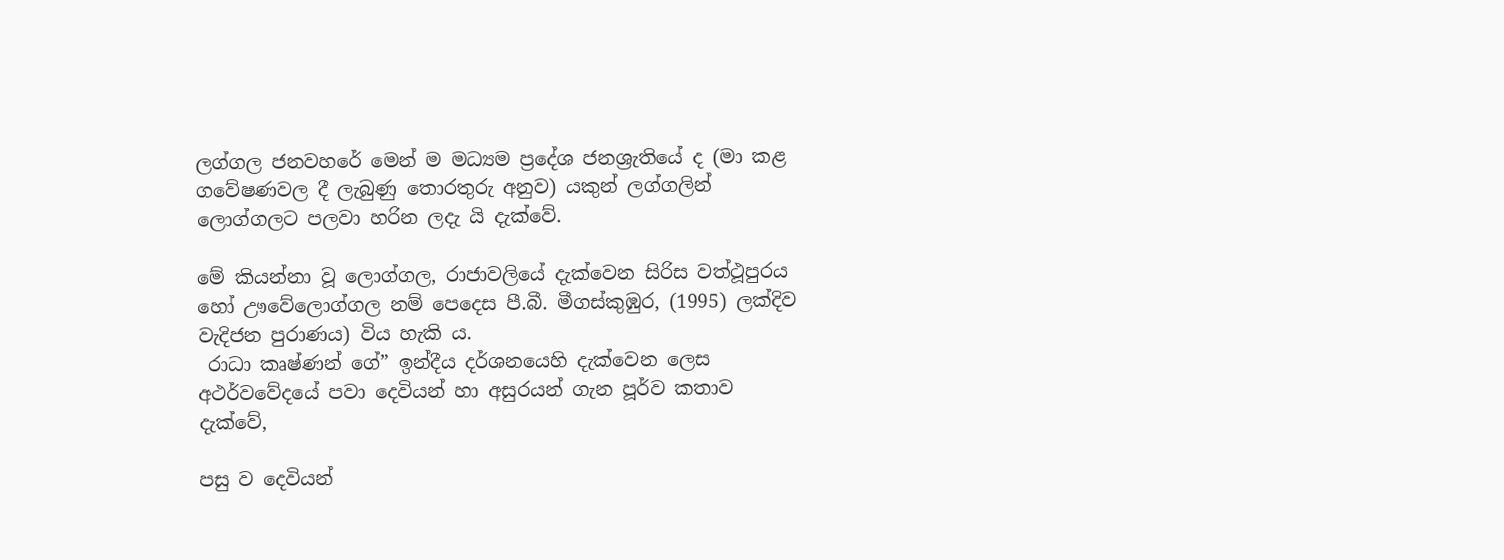ලග්ගල ජනවහරේ මෙන් ම මධ්‍යම ප්‍රදේශ ජනශ්‍රැතියේ ද (මා කළ ගවේෂණවල දී ලැබුණු තොරතුරු අනුව) යකුන් ලග්ගලින් ලොග්ගලට පලවා හරින ලදැ යි දැක්වේ.

මේ කියන්නා වූ ලොග්ගල, රාජාවලියේ දැක්වෙන සිරිස වත්ථූපුරය හෝ ඌවේලොග්ගල නම් පෙදෙස පී.බී. මීගස්කුඹුර, (1995) ලක්දිව වැදිජන පුරාණය) විය හැකි ය.
 රාධා කෘෂ්ණන් ගේ” ඉන්දීය දර්ශනයෙහි දැක්වෙන ලෙස අථර්වවේදයේ පවා දෙවියන් හා අසුරයන් ගැන පූර්ව කතාව දැක්වේ,

පසු ව දෙවියන්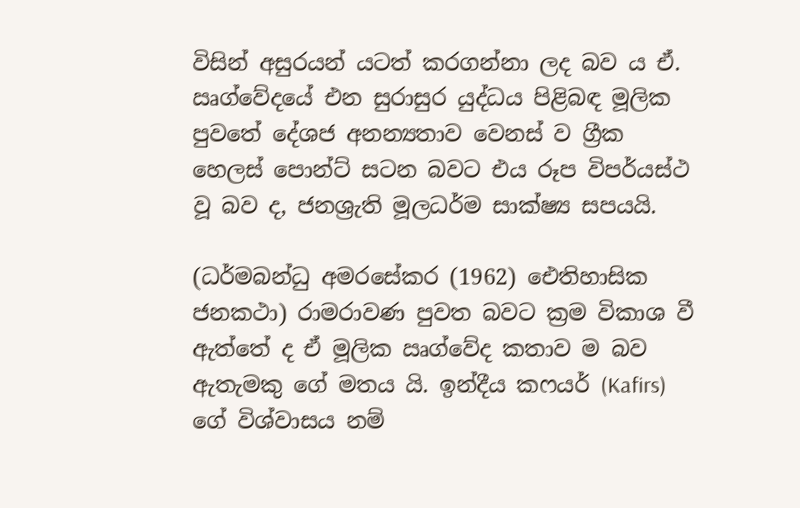විසින් අසුරයන් යටත් කරගන්නා ලද බව ය ඒ. ඍග්වේදයේ එන සුරාසුර යුද්ධය පිළිබඳ මූලික පුවතේ දේශජ අනන්‍යතාව වෙනස් ව ග්‍රීක හෙලස් පොන්ට් සටන බවට එය රූප විපර්යස්ථ වූ බව ද, ජනශ්‍රැති මූලධර්ම සාක්ෂ්‍ය සපයයි.

(ධර්මබන්ධු අමරසේකර (1962) ඓතිහාසික ජනකථා) රාමරාවණ පුවත බවට ක්‍රම විකාශ වී ඇත්තේ ද ඒ මූලික ඍග්වේද කතාව ම බව ඇතැමකු ගේ මතය යි. ඉන්දීය කෆයර් (Kafirs)  ගේ විශ්වාසය නම්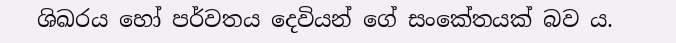ශිඛරය හෝ පර්වතය දෙවියන් ගේ සංකේතයක් බව ය.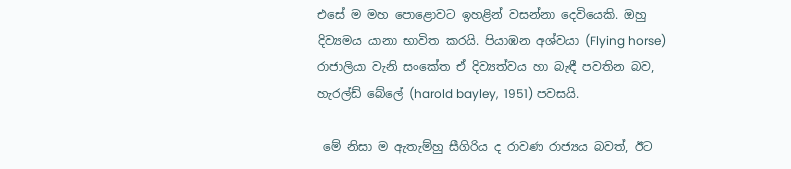එසේ ම මහ පොළොවට ඉහළින් වසන්නා දෙවියෙකි. ඔහු දිව්‍යමය යානා භාවිත කරයි. පියාඹන අශ්වයා (Flying horse) රාජාලියා වැනි සංකේත ඒ දිව්‍යත්වය හා බැඳී පවතින බව, හැරල්ඩ් බේලේ (harold bayley,  1951) පවසයි.

 මේ නිසා ම ඇතැම්හු සීගිරිය ද රාවණ රාජ්‍යය බවත්, ඊට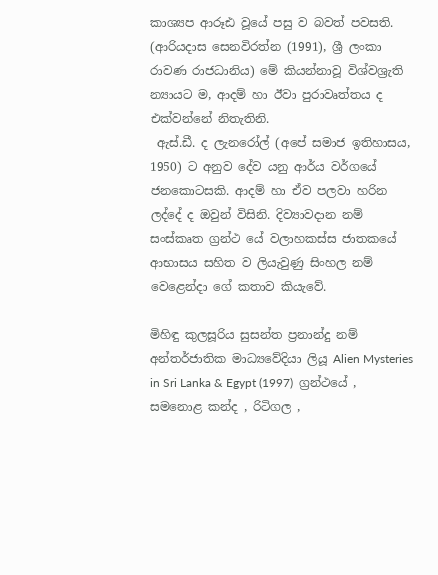කාශ්‍යප ආරූඪ වූයේ පසු ව බවත් පවසති. (ආරියදාස සෙනවිරත්න (1991), ශ්‍රී ලංකා රාවණ රාජධානිය) මේ කියන්නාවූ විශ්වශ්‍රැති න්‍යායට ම, ආදම් හා ඊවා පුරාවෘත්තය ද එක්වන්නේ නිතැතිනි.
 ඇස්.ඩී. ද ලැනරෝල් (අපේ සමාජ ඉතිහාසය, 1950) ට අනුව දේව යනු ආර්ය වර්ගයේ ජනකොටසකි. ආදම් හා ඒව පලවා හරින ලද්දේ ද ඔවුන් විසිනි. දිව්‍යාවදාන නම් සංස්කෘත ග්‍රන්ථ යේ වලාහකස්ස ජාතකයේ ආභාසය සහිත ව ලියැවුණු සිංහල නම් වෙළෙන්දා ගේ කතාව කියැවේ.

මිහිඳු කුලසූරිය සුසන්ත ප්‍රනාන්දු නම් අන්තර්ජාතික මාධ්‍යවේදියා ලියූ Alien Mysteries in Sri Lanka & Egypt (1997)  ග්‍රන්ථයේ , සමනොළ කන්ද , රිටිගල ,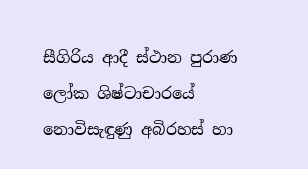සීගිරිය ආදී ස්ථාන පුරාණ ලෝක ශිෂ්ටාචාරයේ නොවිසැඳුණු අබිරහස් හා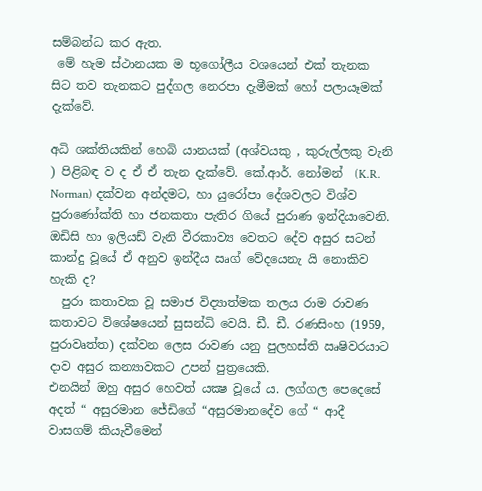සම්බන්ධ කර ඇත.
 මේ හැම ස්ථානයක ම භූගෝලීය වශයෙන් එක් තැනක සිට තව තැනකට පුද්ගල නෙරපා දැමීමක් හෝ පලායෑමක් දැක්වේ.

අධි ශක්තියකින් හෙබි යානයක් (අශ්වයකු , කුරුල්ලකු වැනි ) පිළිබඳ ව ද ඒ ඒ තැන දැක්වේ. කේ.ආර්. නෝමන්  (K.R. Norman) දක්වන අන්දමට, හා යුරෝපා දේශවලට විශ්ව පුරාණෝක්ති හා ජනකතා පැතිර ගියේ පුරාණ ඉන්දියාවෙනි.
ඔඩිසි හා ඉලියඩ් වැනි වීරකාව්‍ය වෙතට දේව අසුර සටන් කාන්දු වූයේ ඒ අනුව ඉන්දීය ඍග් වේදයෙනැ යි නොකිව හැකි ද?
  පුරා කතාවක වූ සමාජ විද්‍යාත්මක තලය රාම රාවණ කතාවට විශේෂයෙන් සුසන්ධි වෙයි. ඩී. ඩී. රණසිංහ (1959, පුරාවෘත්ත) දක්වන ලෙස රාවණ යනු පුලහස්ති ඍෂිවරයාට දාව අසුර කන්‍යාවකට උපන් පුත්‍රයෙකි.
එනයින් ඔහු අසුර හෙවත් යක්‍ෂ වූයේ ය. ලග්ගල පෙදෙසේ අදත් “ අසුරමාන ජේඩිගේ “අසුරමානදේව ගේ “ ආදී වාසගම් කියැවීමෙන්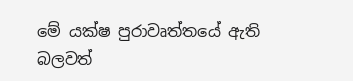මේ යක්ෂ පුරාවෘත්තයේ ඇති බලවත්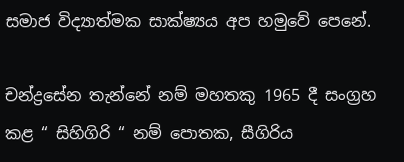සමාජ විද්‍යාත්මක සාක්ෂ්‍යය අප හමුවේ පෙනේ.

චන්ද්‍රසේන තැන්නේ නම් මහතකු 1965 දී සංග්‍රහ කළ “ සිහිගිරි “ නම් පොතක, සීගිරිය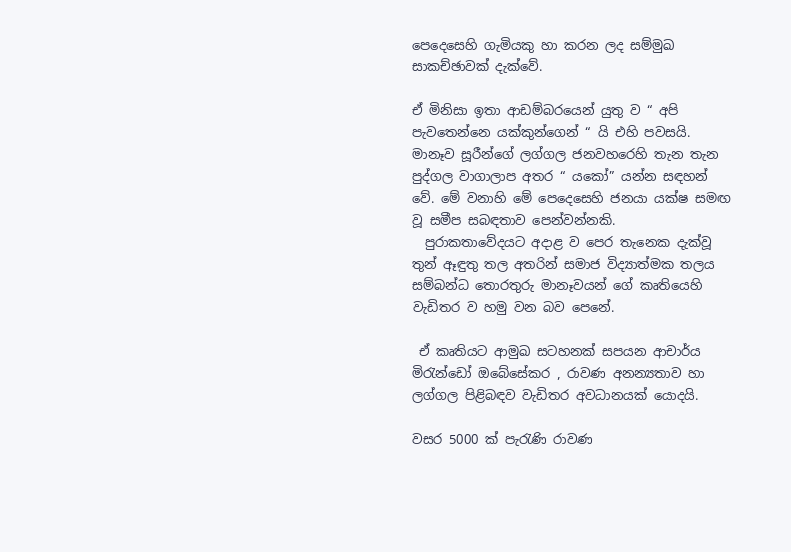පෙදෙසෙහි ගැමියකු හා කරන ලද සම්මුඛ සාකච්ඡාවක් දැක්වේ.

ඒ මිනිසා ඉතා ආඩම්බරයෙන් යුතු ව “ අපි පැවතෙන්නෙ යක්කුන්ගෙන් “ යි එහි පවසයි. මානෑව සූරීන්ගේ ලග්ගල ජනවහරෙහි තැන තැන පුද්ගල වාගාලාප අතර “ යකෝ” යන්න සඳහන් වේ. මේ වනාහි මේ පෙදෙසෙහි ජනයා යක්ෂ සමඟ වූ සමීප සබඳතාව පෙන්වන්නකි.
  පුරාකතාවේදයට අදාළ ව පෙර තැනෙක දැක්වූ තුන් ඈඳුතු තල අතරින් සමාජ විද්‍යාත්මක තලය සම්බන්ධ තොරතුරු මානෑවයන් ගේ කෘතියෙහි වැඩිතර ව හමු වන බව පෙනේ.

 ඒ කෘතියට ආමුඛ සටහනක් සපයන ආචාර්ය මිරැන්ඩෝ ඔබේසේකර , රාවණ අනන්‍යතාව හා ලග්ගල පිළිබඳව වැඩිතර අවධානයක් යොදයි.

වසර 5000 ක් පැරැණි රාවණ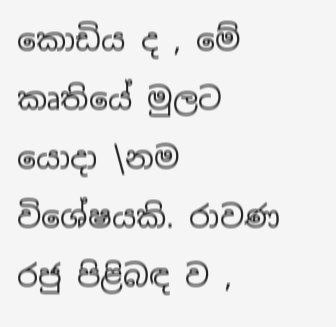කොඩිය ද , මේ කෘතියේ මුලට යොදා \නම විශේෂයකි. රාවණ රජු පිළිබඳ ව ,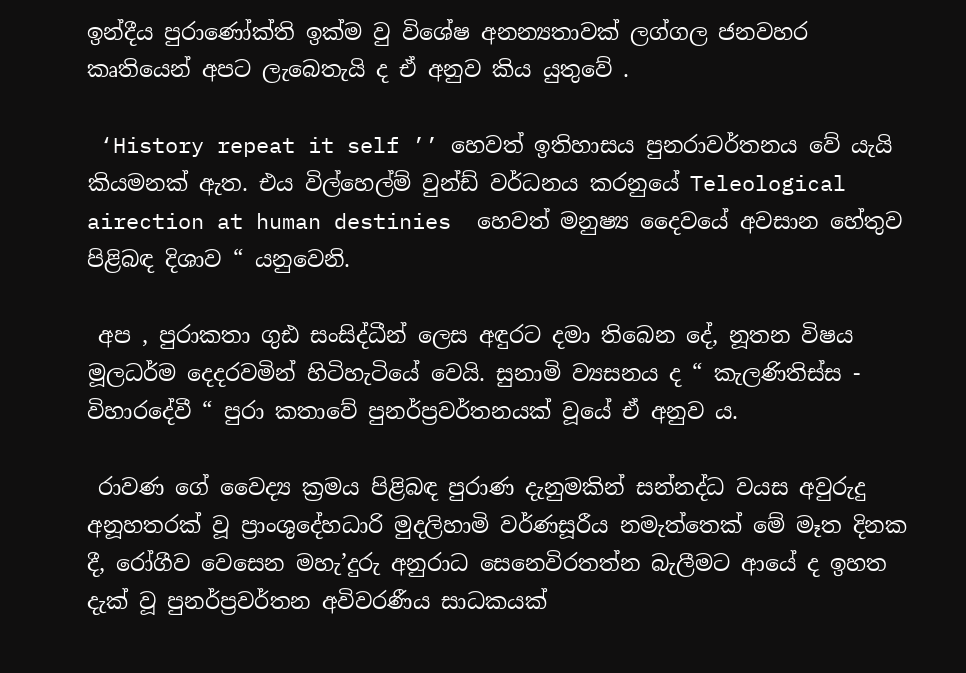ඉන්දීය පුරාණෝක්ති ඉක්ම වු විශේෂ අනන්‍යතාවක් ලග්ගල ජනවහර කෘතියෙන් අපට ලැබෙතැයි ද ඒ අනුව කිය යුතුවේ .

 ‘History repeat it self ’’ හෙවත් ඉතිහාසය පුනරාවර්තනය වේ යැයි කියමනක් ඇත. එය විල්හෙල්ම් වුන්ඩ් වර්ධනය කරනුයේ Teleological airection at human destinies  හෙවත් මනුෂ්‍ය දෛවයේ අවසාන හේතුව පිළිබඳ දිශාව “ යනුවෙනි.

 අප , පුරාකතා ගුඪ සංසිද්ධීන් ලෙස අඳුරට දමා තිබෙන දේ, නූතන විෂය මූලධර්ම දෙදරවමින් හිටිහැටියේ වෙයි. සුනාමි ව්‍යසනය ද “ කැලණිතිස්ස - විහාරදේවී “ පුරා කතාවේ පුනර්ප්‍රවර්තනයක් වූයේ ඒ අනුව ය.

 රාවණ ගේ වෛද්‍ය ක්‍රමය පිළිබඳ පුරාණ දැනුමකින් සන්නද්ධ වයස අවුරුදු අනූහතරක් වූ ප්‍රාංශුදේහධාරි මුදලිහාමි වර්ණසූරීය නමැත්තෙක් මේ මෑත දිනක දී, රෝගීව වෙසෙන මහැ’දුරු අනුරාධ සෙනෙවිරතත්න බැලීමට ආයේ ද ඉහත දැක් වූ පුනර්ප්‍රවර්තන අවිවරණීය සාධකයක්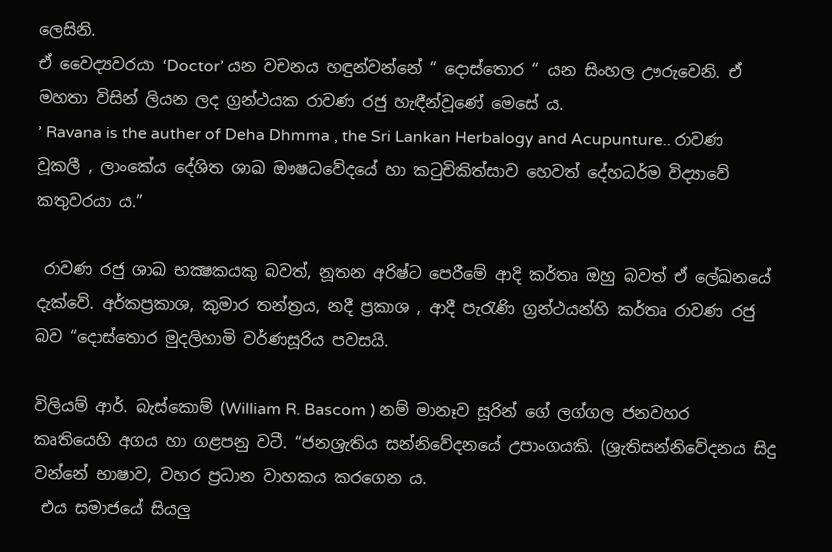ලෙසිනි.
ඒ වෛද්‍යවරයා ‘Doctor’ යන වචනය හඳුන්වන්නේ “ දොස්තොර “ යන සිංහල ඌරුවෙනි. ඒ මහතා විසින් ලියන ලද ග්‍රන්ථයක රාවණ රජු හැඳීන්වූණේ මෙසේ ය.
’ Ravana is the auther of Deha Dhmma , the Sri Lankan Herbalogy and Acupunture.. රාවණ වූකලී , ලාංකේය දේශිත ශාඛ ඖෂධවේදයේ හා කටුචිකිත්සාව හෙවත් දේහධර්ම විද්‍යාවේ කතුවරයා ය.”

 රාවණ රජු ශාඛ භක්‍ෂකයකු බවත්, නූතන අරිෂ්ට පෙරීමේ ආදි කර්තෘ ඔහු බවත් ඒ ලේඛනයේ දැක්වේ. අර්කප්‍රකාශ, කුමාර තන්ත්‍රය, නදී ප්‍රකාශ , ආදී පැරැණි ග්‍රන්ථයන්හි කර්තෘ රාවණ රජු බව “දොස්තොර මුදලිහාමි වර්ණසූරිය පවසයි.

විලියම් ආර්. බැස්කොම් (William R. Bascom ) නම් මානෑව සූරින් ගේ ලග්ගල ජනවහර කෘතියෙහි අගය හා ගළපනු වටී. “ජනශ්‍රැතිය සන්නිවේදනයේ උපාංගයකි. (ශ්‍රැතිසන්නිවේදනය සිදු වන්නේ භාෂාව, වහර ප්‍රධාන වාහකය කරගෙන ය.
 එය සමාජයේ සියලු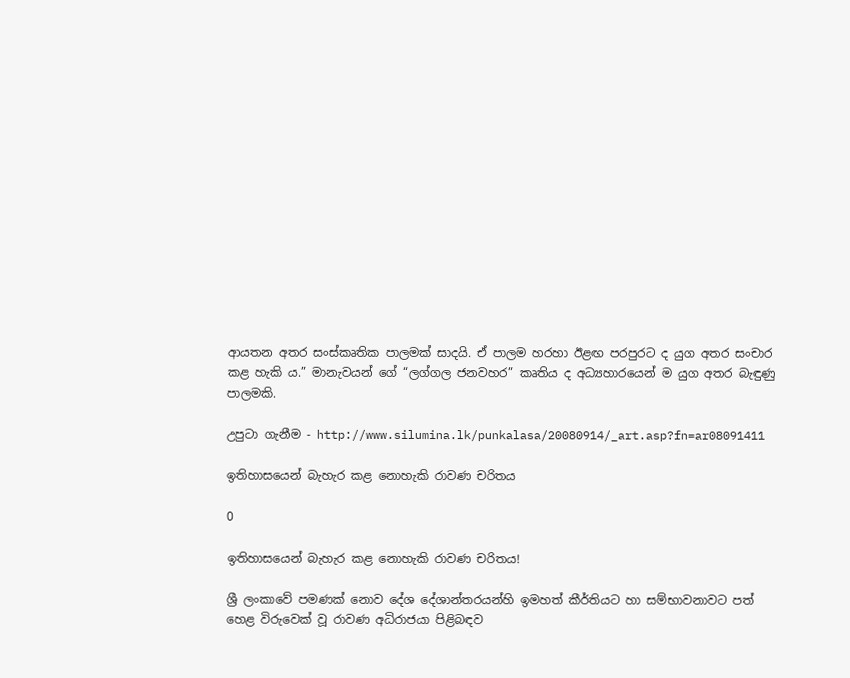ආයතන අතර සංස්කෘතික පාලමක් සාදයි. ඒ පාලම හරහා ඊළඟ පරපුරට ද යුග අතර සංචාර කළ හැකි ය.” මානැවයන් ගේ “ලග්ගල ජනවහර” කෘතිය ද අධ්‍යහාරයෙන් ම යුග අතර බැඳුණු පාලමකි.

උපුටා ගැනීම - http://www.silumina.lk/punkalasa/20080914/_art.asp?fn=ar08091411

ඉතිහාසයෙන් බැහැර කළ නොහැකි රාවණ චරිතය

0

ඉතිහාසයෙන් බැහැර කළ නොහැකි රාවණ චරිතය!

ශ්‍රී ලංකාවේ පමණක්‌ නොව දේශ දේශාන්තරයන්හි ඉමහත් කීර්තියට හා සම්භාවනාවට පත් හෙළ විරුවෙක්‌ වූ රාවණ අධිරාජයා පිළිබඳව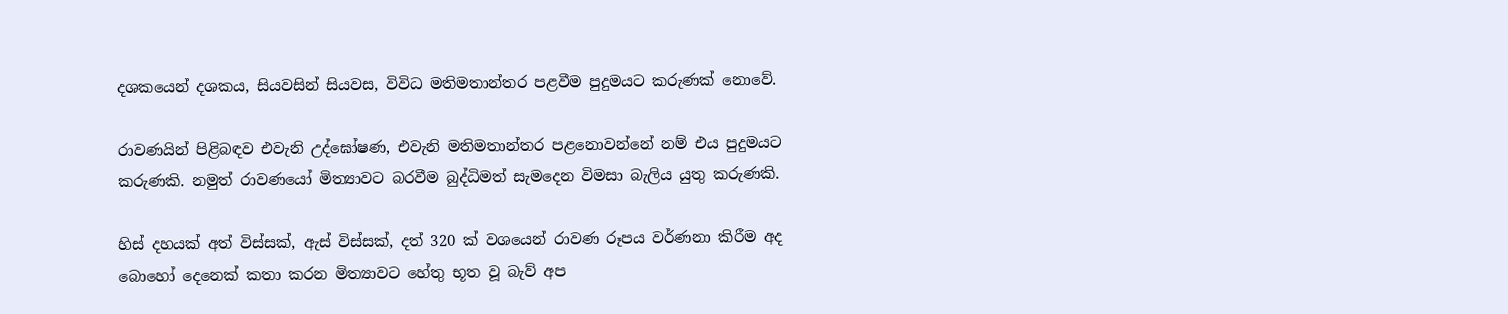දශකයෙන් දශකය, සියවසින් සියවස, විවිධ මතිමතාන්තර පළවීම පුදුමයට කරුණක්‌ නොවේ.

රාවණයින් පිළිබඳව එවැනි උද්ඝෝෂණ, එවැනි මතිමතාන්තර පළනොවන්නේ නම් එය පුදුමයට කරුණකි. නමුත් රාවණයෝ මිත්‍යාවට බරවීම බුද්ධිමත් සැමදෙන විමසා බැලිය යුතු කරුණකි.

හිස්‌ දහයක්‌ අත් විස්‌සක්‌, ඇස්‌ විස්‌සක්‌, දත් 320 ක්‌ වශයෙන් රාවණ රූපය වර්ණනා කිරීම අද බොහෝ දෙනෙක්‌ කතා කරන මිත්‍යාවට හේතු භූත වූ බැව් අප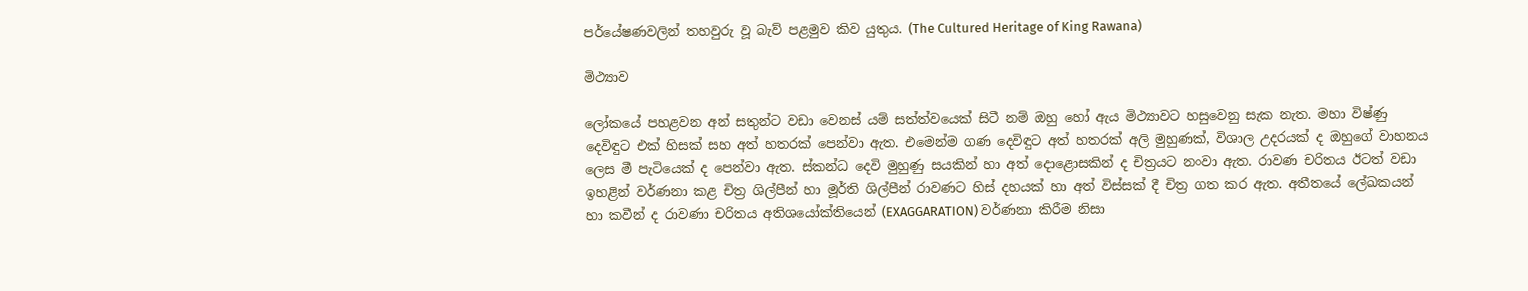පර්යේෂණවලින් තහවුරු වූ බැව් පළමුව කිව යුතුය. (The Cultured Heritage of King Rawana)

මිථ්‍යාව

ලෝකයේ පහළවන අන් සතුන්ට වඩා වෙනස්‌ යම් සත්ත්වයෙක්‌ සිටී නම් ඔහු හෝ ඇය මිථ්‍යාවට හසුවෙනු සැක නැත. මහා විෂ්ණු දෙවිඳුට එක්‌ හිසක්‌ සහ අත් හතරක්‌ පෙන්වා ඇත. එමෙන්ම ගණ දෙවිඳුට අත් හතරක්‌ අලි මුහුණක්‌, විශාල උදරයක්‌ ද ඔහුගේ වාහනය ලෙස මී පැටියෙක්‌ ද පෙන්වා ඇත. ස්‌කන්ධ දෙවි මුහුණු සයකින් හා අත් දොළොසකින් ද චිත්‍රයට නංවා ඇත. රාවණ චරිතය ඊටත් වඩා ඉහළින් වර්ණනා කළ චිත්‍ර ශිල්පීන් හා මූර්ති ශිල්පීන් රාවණට හිස්‌ දහයක්‌ හා අත් විස්‌සක්‌ දී චිත්‍ර ගත කර ඇත. අතීතයේ ලේඛකයන් හා කවීන් ද රාවණා චරිතය අතිශයෝක්‌තියෙන් (EXAGGARATION) වර්ණනා කිරීම නිසා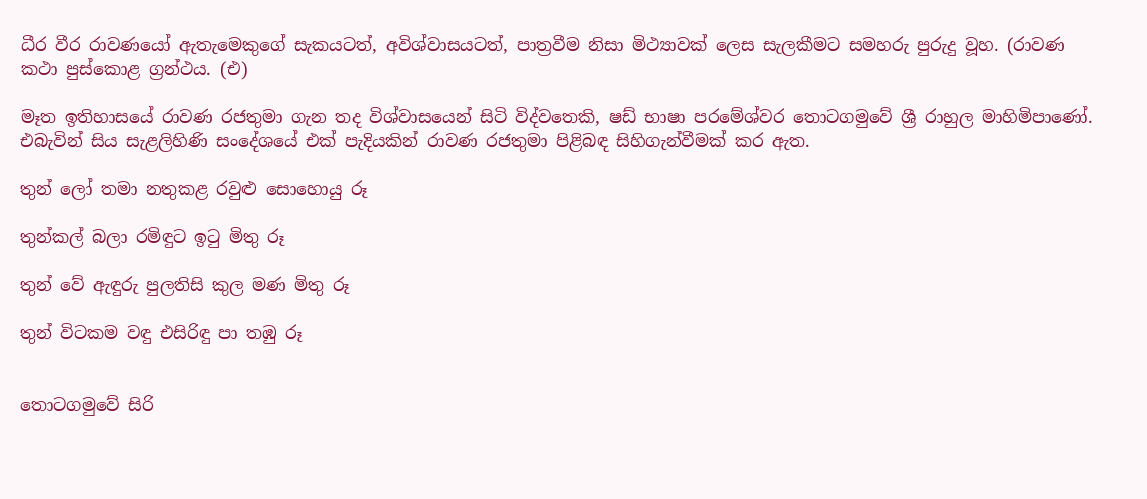ධීර වීර රාවණයෝ ඇතැමෙකුගේ සැකයටත්, අවිශ්වාසයටත්, පාත්‍රවීම නිසා මිථ්‍යාවක්‌ ලෙස සැලකීමට සමහරු පුරුදු වූහ. (රාවණ කථා පුස්‌කොළ ග්‍රන්ථය. (එ)

මෑත ඉතිහාසයේ රාවණ රජතුමා ගැන තද විශ්වාසයෙන් සිටි විද්වතෙකි, ෂඩ් භාෂා පරමේශ්වර තොටගමුවේ ශ්‍රී රාහුල මාහිමිපාණෝ. එබැවින් සිය සැළලිහිණි සංදේශයේ එක්‌ පැදියකින් රාවණ රජතුමා පිළිබඳ සිහිගැන්වීමක්‌ කර ඇත.

තුන් ලෝ තමා නතුකළ රවුළු සොහොයු රූ

තුන්කල් බලා රමිඳුට ඉටු මිතු රූ

තුන් වේ ඇඳුරු පුලතිසි කුල මණ මිතු රූ

තුන් විටකම වඳු එසිරිඳු පා තඹු රූ


තොටගමුවේ සිරි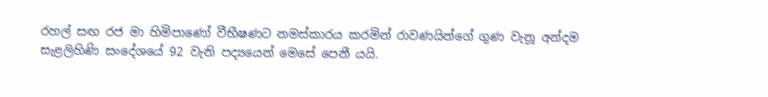රහල් සඟ රජ මා හිමිපාණෝ වීභීෂණට නමස්‌කාරය කරමින් රාවණයින්ගේ ගුණ වැනූ අන්දම සැළලිහිණි සංදේශයේ 92 වැනි පද්‍යයෙන් මෙසේ පෙනී යයි.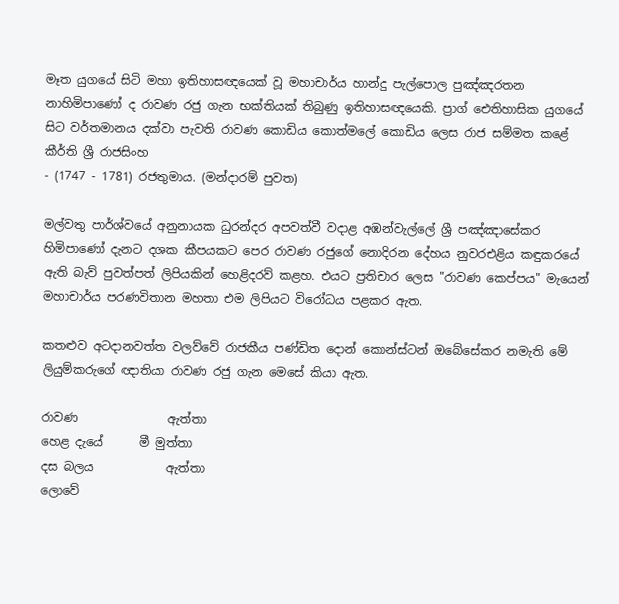මෑත යුගයේ සිටි මහා ඉතිහාසඥයෙක්‌ වූ මහාචාර්ය හාන්දු පැල්පොල පුඤ්ඤරතන නාහිමිපාණෝ ද රාවණ රජු ගැන භක්‌තියක්‌ තිබුණු ඉතිහාසඥයෙකි. ප්‍රාග් ඓතිහාසික යුගයේ සිට වර්තමානය දක්‌වා පැවති රාවණ කොඩිය කොත්මලේ කොඩිය ලෙස රාජ සම්මත කළේ කීර්ති ශ්‍රී රාජසිංහ
- (1747 - 1781) රජතුමාය. (මන්දාරම් පුවත)

මල්වතු පාර්ශ්වයේ අනුනායක ධුරන්දර අපවත්වී වදාළ අඹන්වැල්ලේ ශ්‍රී පඤ්ඤාසේකර හිමිපාණෝ දැනට දශක කීපයකට පෙර රාවණ රජුගේ නොදිරන දේහය නුවරඑළිය කඳුකරයේ ඇති බැව් පුවත්පත් ලිපියකින් හෙළිදරව් කළහ. එයට ප්‍රතිචාර ලෙස "රාවණ කෙප්පය" මැයෙන් මහාචාර්ය පරණවිතාන මහතා එම ලිපියට විරෝධය පළකර ඇත.

කතළුව අටදානවත්ත වලව්වේ රාජකීය පණ්‌ඩිත දොන් කොන්ස්‌ටන් ඔබේසේකර නමැති මේ ලියුම්කරුගේ ඥාතියා රාවණ රජු ගැන මෙසේ කියා ඇත.

රාවණ               ඇත්තා
හෙළ දැයේ      මී මුත්තා
දස බලය            ඇත්තා
ලොවේ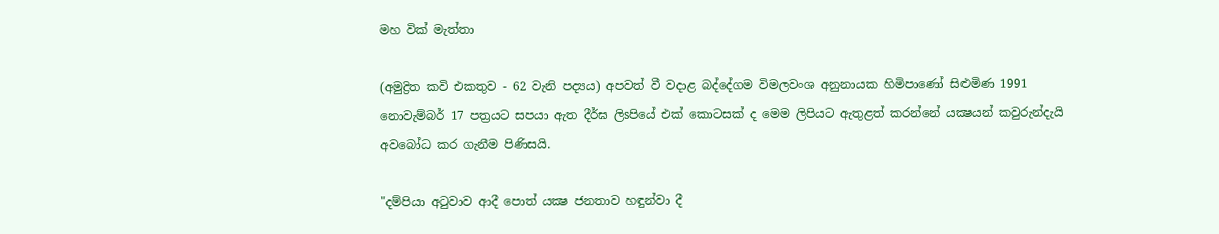මහ වික්‌ මැත්තා

(අමුද්‍රිත කවි එකතුව - 62 වැනි පද්‍යය) අපවත් වී වදාළ බද්දේගම විමලවංශ අනුනායක හිමිපාණෝ සිළුමිණ 1991 නොවැම්බර් 17 පත්‍රයට සපයා ඇත දීර්ඝ ලිsපියේ එක්‌ කොටසක්‌ ද මෙම ලිපියට ඇතුළත් කරන්නේ යක්‍ෂයන් කවුරුන්දැයි අවබෝධ කර ගැනීම පිණිසයි.

"දම්පියා අටුවාව ආදී පොත් යක්‍ෂ ජනතාව හඳුන්වා දී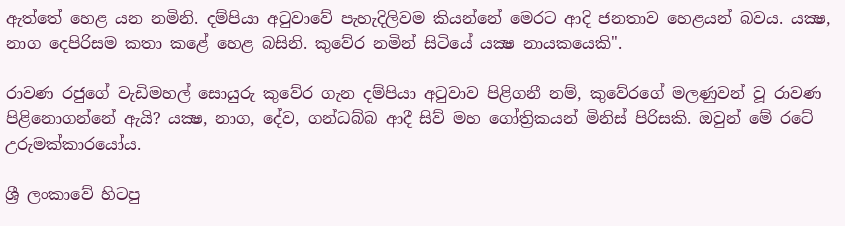ඇත්තේ හෙළ යන නමිනි. දම්පියා අටුවාවේ පැහැදිලිවම කියන්නේ මෙරට ආදි ජනතාව හෙළයන් බවය. යක්‍ෂ, නාග දෙපිරිසම කතා කළේ හෙළ බසිනි. කුවේර නමින් සිටියේ යක්‍ෂ නායකයෙකි".

රාවණ රජුගේ වැඩිමහල් සොයුරු කුවේර ගැන දම්පියා අටුවාව පිළිගනී නම්, කුවේරගේ මලණුවන් වූ රාවණ පිළිනොගන්නේ ඇයි? යක්‍ෂ, නාග, දේව, ගන්ධබ්බ ආදී සිව් මහ ගෝත්‍රිකයන් මිනිස්‌ පිරිසකි. ඔවුන් මේ රටේ උරුමක්‌කාරයෝය.

ශ්‍රී ලංකාවේ හිටපු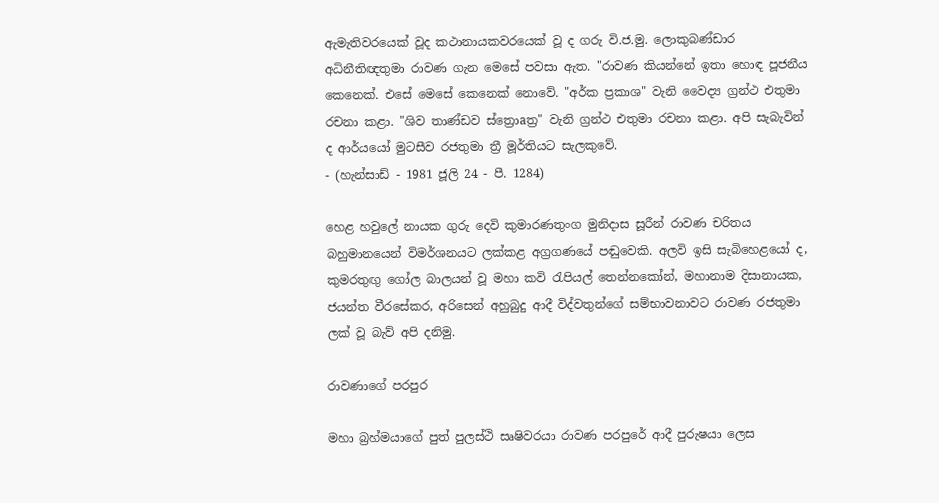ඇමැතිවරයෙක්‌ වූද කථානායකවරයෙක්‌ වූ ද ගරු වි.ජ.මු. ලොකුබණ්‌ඩාර අධිනීතිඥතුමා රාවණ ගැන මෙසේ පවසා ඇත. "රාවණ කියන්නේ ඉතා හොඳ පූජනීය කෙනෙක්‌. එසේ මෙසේ කෙනෙක්‌ නොවේ. "අර්ක ප්‍රකාශ" වැනි වෛද්‍ය ග්‍රන්ථ එතුමා රචනා කළා. "ශිව තාණ්‌ඩව ස්‌ත්‍රොaත්‍ර" වැනි ග්‍රන්ථ එතුමා රචනා කළා. අපි සැබැවින් ද ආර්යයෝ මුටසීව රජතුමා ත්‍රී මූර්තියට සැලකුවේ.
- (හැන්සාඩ් - 1981 ජූලි 24 - පී. 1284)

හෙළ හවුලේ නායක ගුරු දෙවි කුමාරණතුංග මුනිදාස සූරීන් රාවණ චරිතය බහුමානයෙන් විමර්ශනයට ලක්‌කළ අග්‍රගණයේ පඬුවෙකි. අලවි ඉසි සැබිහෙළයෝ ද, කුමරතුඟු ගෝල බාලයන් වූ මහා කවි රැපියල් තෙන්නකෝන්, මහානාම දිසානායක, ජයන්ත වීරසේකර, අරිසෙන් අහුබුදු ආදී විද්වතුන්ගේ සම්භාවනාවට රාවණ රජතුමා ලක්‌ වූ බැව් අපි දනිමු.

රාවණාගේ පරපුර

මහා බ්‍රහ්මයාගේ පුත් පුලස්‌ථි සෘෂිවරයා රාවණ පරපුරේ ආදී පුරුෂයා ලෙස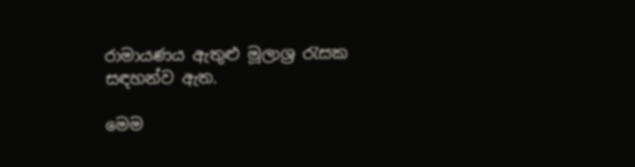රාමායණය ඇතුළු මූලාශ්‍ර රැසක සඳහන්ව ඇත.

මෙම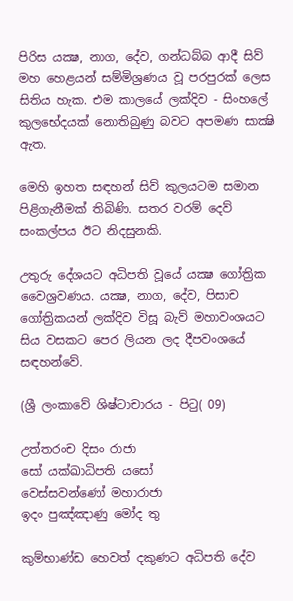පිරිස යක්‍ෂ, නාග, දේව, ගන්ධබ්බ ආදී සිව් මහ හෙළයන් සම්මිශ්‍රණය වූ පරපුරක්‌ ලෙස සිතිය හැක. එම කාලයේ ලක්‌දිව - සිංහලේ කුලභේදයක්‌ නොතිබුණු බවට අපමණ සාක්‍ෂි ඇත.

මෙහි ඉහත සඳහන් සිව් කුලයටම සමාන පිළිගැනීමක්‌ තිබිණි. සතර වරම් දෙව් සංකල්පය ඊට නිදසුනකි.

උතුරු දේශයට අධිපති වූයේ යක්‍ෂ ගෝත්‍රික වෛශ්‍රවණය. යක්‍ෂ, නාග, දේව, පිසාච ගෝත්‍රිකයන් ලක්‌දිව විසූ බැව් මහාවංශයට සිය වසකට පෙර ලියන ලද දීපවංශයේ සඳහන්වේ.

(ශ්‍රී ලංකාවේ ශිෂ්ටාචාරය - පිටු( 09)

උත්තරංච දිසං රාජා
සෝ යක්‌ඛාධිපති යසෝ
වෙස්‌සවන්ණෝ මහාරාජා
ඉදං පුඤ්ඤාණු මෝද තු

කුම්භාණ්‌ඩ හෙවත් දකුණට අධිපති දේව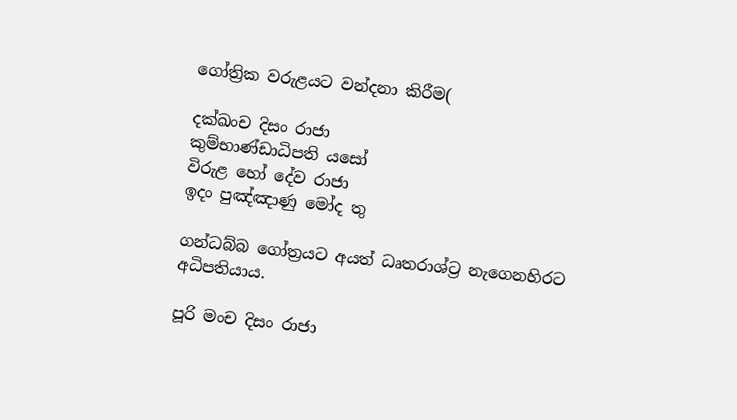ගෝත්‍රික වරුළයට වන්දනා කිරීම(

දක්‌ඛංච දිසං රාජා
කුම්භාණ්‌ඩාධිපති යසෝ
විරුළ හෝ දේව රාජා
ඉදං පුඤ්ඤාණු මෝද තු

ගන්ධබ්බ ගෝත්‍රයට අයත් ධෘතරාශ්ට්‍ර නැගෙනහිරට අධිපතියාය.

පූරි මංච දිසං රාජා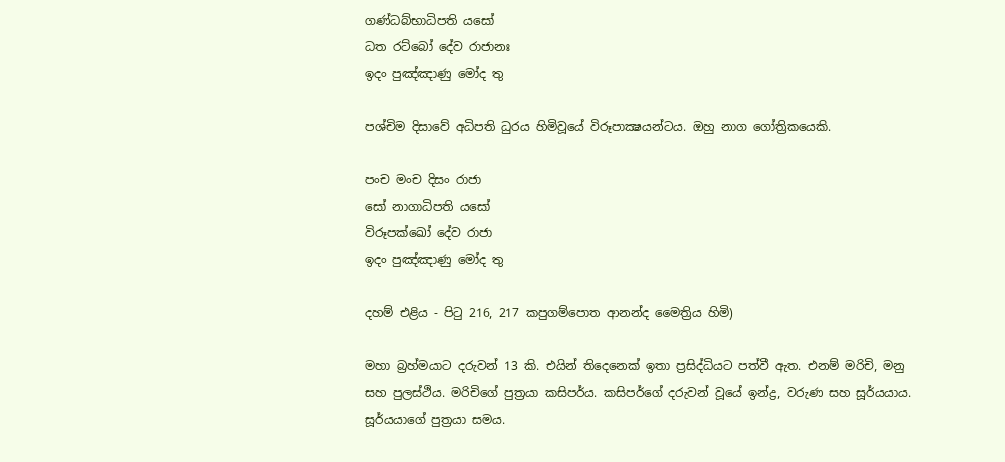ගණ්‌ධබ්භාධිපති යසෝ
ධත රට්‌බෝ දේව රාජානඃ
ඉදං පුඤ්ඤාණු මෝද තු

පශ්චිම දිසාවේ අධිපති ධුරය හිමිවූයේ විරූපාක්‍ෂයන්ටය. ඔහු නාග ගෝත්‍රිකයෙකි.

පංච මංච දිසං රාජා
සෝ නාගාධිපති යසෝ
විරූපක්‌ඛෝ දේව රාජා
ඉදං පුඤ්ඤාණු මෝද තු

දහම් එළිය - පිටු 216, 217 කපුගම්පොත ආනන්ද මෛත්‍රිය හිමි)

මහා බ්‍රහ්මයාට දරුවන් 13 කි. එයින් තිදෙනෙක්‌ ඉතා ප්‍රසිද්ධියට පත්වී ඇත. එනම් මරිචි, මනු සහ පුලස්‌ථිය. මරිචිගේ පුත්‍රයා කසිපර්ය. කසිපර්ගේ දරුවන් වූයේ ඉන්ද්‍ර, වරුණ සහ සූර්යයාය. සූර්යයාගේ පුත්‍රයා සමය.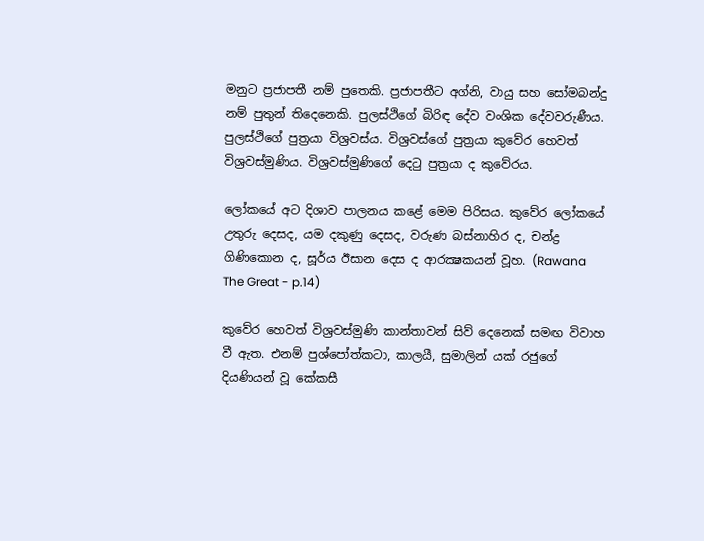මනුට ප්‍රජාපතී නම් පුතෙකි. ප්‍රජාපතීට අග්නි, වායු සහ සෝමබන්දු නම් පුතුන් තිදෙනෙකි. පුලස්‌ථිගේ බිරිඳ දේව වංශික දේවවරුණීය. පුලස්‌ථිගේ පුත්‍රයා විශ්‍රවස්‌ය. විශ්‍රවස්‌ගේ පුත්‍රයා කුවේර හෙවත් විශ්‍රවස්‌මුණිය. විශ්‍රවස්‌මුණිගේ දෙටු පුත්‍රයා ද කුවේරය.

ලෝකයේ අට දිශාව පාලනය කළේ මෙම පිරිසය. කුවේර ලෝකයේ උතුරු දෙසද, යම දකුණු දෙසද, වරුණ බස්‌නාහිර ද, චන්ද්‍ර ගිණිකොන ද, සූර්ය ඊසාන දෙස ද ආරක්‍ෂකයන් වූහ. (Rawana The Great - p.14)

කුවේර හෙවත් විශ්‍රවස්‌මුණි කාන්තාවන් සිව් දෙනෙක්‌ සමඟ විවාහ වී ඇත. එනම් පුශ්පෝත්කටා, කාලයී, සුමාලින් යක්‌ රජුගේ දියණියන් වූ කේකසී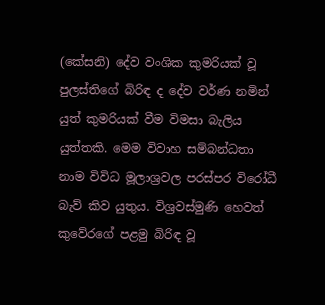(කේසනි) දේව වංශික කුමරියක්‌ වූ පුලස්‌තිගේ බිරිඳ ද දේව වර්ණ නමින් යුත් කුමරියක්‌ වීම විමසා බැලිය යුත්තකි. මෙම විවාහ සම්බන්ධතා නාම විවිධ මූලාශ්‍රවල පරස්‌පර විරෝධී බැව් කිව යුතුය. විශ්‍රවස්‌මුණි හෙවත් කුවේරගේ පළමු බිරිඳ වූ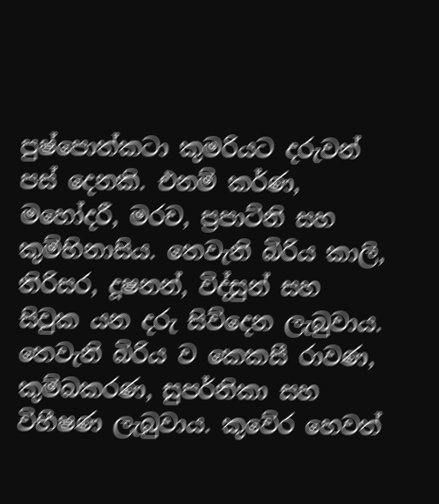පුෂ්පොත්කටා කුමරියට දරුවන් පස්‌ දෙනකි. එනම් කර්ණ, මහෝදරී, මරච, ප්‍රපාට්‌නි සහ කුම්භිනාසිය. තෙවැනි බිරිය කාලි, තිරිසර, දූෂනන්, විද්සුන් සහ සිවුක යන දරු සිව්දෙන ලැබුවාය. තෙවැනි බිරිය ව කෙකසී රාවණ, කුම්බකරණ, සුපර්නිකා සහ විභීෂණ ලැබුවාය. කුවේර හෙවත්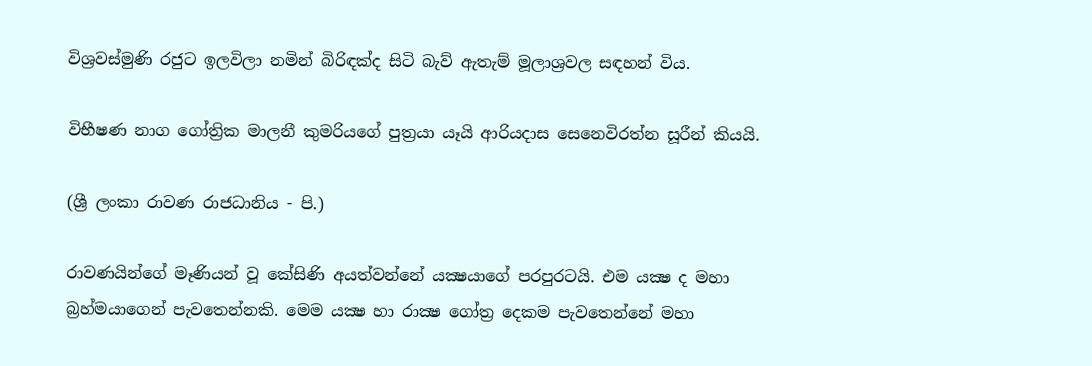විශ්‍රවස්‌මුණි රජුට ඉලවිලා නමින් බිරිඳක්‌ද සිටි බැව් ඇතැම් මූලාශ්‍රවල සඳහන් විය.

විභීෂණ නාග ගෝත්‍රික මාලනී කුමරියගේ පුත්‍රයා යෑයි ආරියදාස සෙනෙවිරත්න සූරීන් කියයි.

(ශ්‍රී ලංකා රාවණ රාජධානිය - පි.)

රාවණයින්ගේ මෑණියන් වූ කේසිණි අයත්වන්නේ යක්‍ෂයාගේ පරපුරටයි. එම යක්‍ෂ ද මහා බ්‍රහ්මයාගෙන් පැවතෙන්නකි. මෙම යක්‍ෂ හා රාක්‍ෂ ගෝත්‍ර දෙකම පැවතෙන්නේ මහා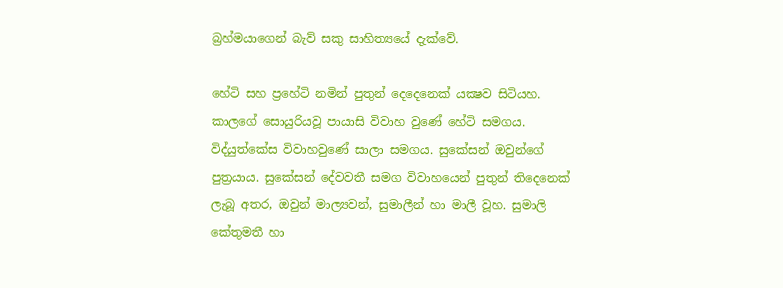බ්‍රහ්මයාගෙන් බැව් සකු සාහිත්‍යයේ දැක්‌වේ.

හේටි සහ ප්‍රහේටි නමින් පුතුන් දෙදෙනෙක්‌ යක්‍ෂව සිටියහ. කාලගේ සොයුරියවූ පායාසි විවාහ වුණේ හේටි සමගය. විද්යුත්කේස විවාහවුණේ සාලා සමගය. සුකේසන් ඔවුන්ගේ පුත්‍රයාය. සුකේසන් දේවවතී සමග විවාහයෙන් පුතුන් තිදෙනෙක්‌ ලැබූ අතර, ඔවුන් මාල්‍යවන්, සුමාලීන් හා මාලී වූහ. සුමාලි කේතුමතී හා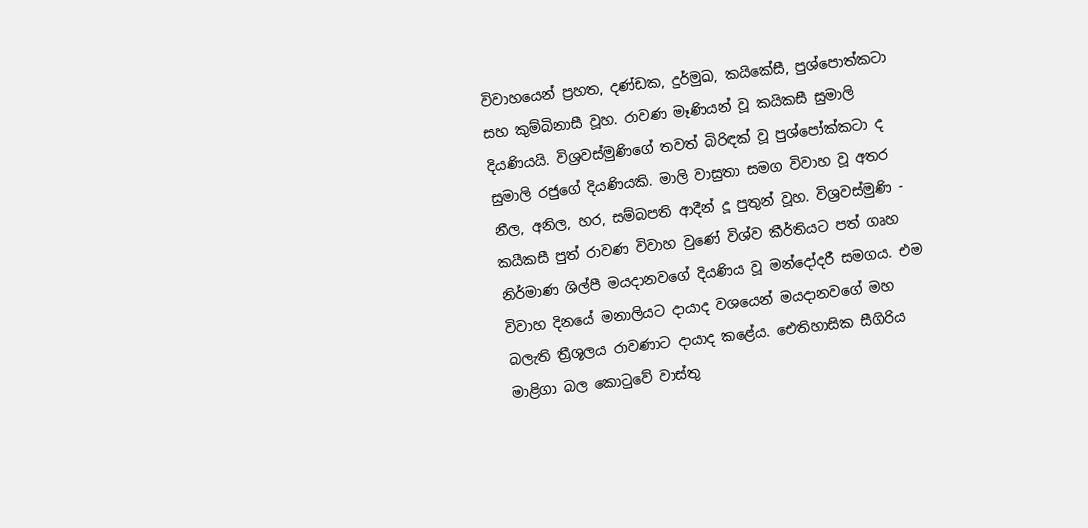විවාහයෙන් ප්‍රහත, දණ්‌ඩක, දුර්මුඛ, කයිකේසී, පුශ්පොත්කටා සහ කුම්බිනාසී වූහ. රාවණ මෑණියන් වූ කයිකසී සුමාලි දියණියයි. විශ්‍රවස්‌මුණිගේ තවත් බිරිඳක්‌ වූ පුශ්පෝක්‌කටා ද සුමාලි රජුගේ දියණියකි. මාලි වාසුතා සමග විවාහ වූ අතර නීල, අනිල, හර, සම්බපති ආදීන් දූ පුතුන් වූහ. විශ්‍රවස්‌මුණි - කයීකසී පුත් රාවණ විවාහ වුණේ විශ්ව කීර්තියට පත් ගෘහ නිර්මාණ ශිල්පී මයදානවගේ දියණිය වූ මන්දෝදරී සමගය. එම විවාහ දිනයේ මනාලියට දායාද වශයෙන් මයදානවගේ මහ බලැති ත්‍රීශූලය රාවණාට දායාද කළේය. ඓතිහාසික සීගිරිය මාළිගා බල කොටුවේ වාස්‌තු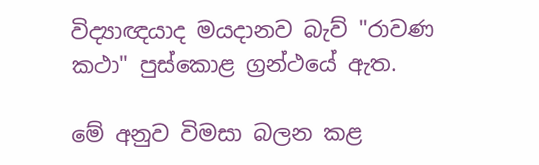විද්‍යාඥයාද මයදානව බැව් "රාවණ කථා" පුස්‌කොළ ග්‍රන්ථයේ ඇත.

මේ අනුව විමසා බලන කළ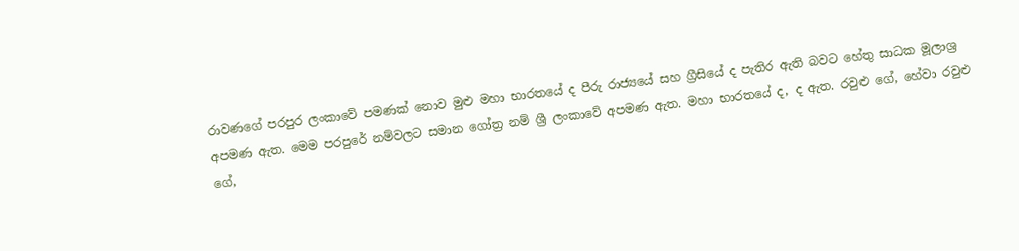රාවණගේ පරපුර ලංකාවේ පමණක්‌ නොව මුළු මහා භාරතයේ ද පීරු රාජ්‍යයේ සහ ග්‍රීසියේ ද පැතිර ඇති බවට හේතු සාධක මූලාශ්‍ර අපමණ ඇත. මෙම පරපුරේ නම්වලට සමාන ගෝත්‍ර නම් ශ්‍රී ලංකාවේ අපමණ ඇත. මහා භාරතයේ ද, ද ඇත. රවුළු ගේ, හේවා රවුළු ගේ,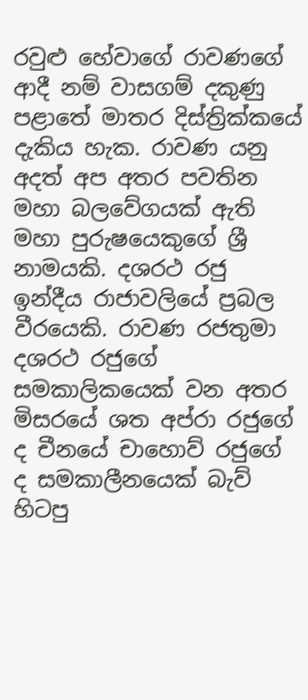රවුළු හේවාගේ රාවණගේ ආදී නම් වාසගම් දකුණු පළාතේ මාතර දිස්‌ත්‍රික්‌කයේ දැකිය හැක. රාවණ යනු අදත් අප අතර පවතින මහා බලවේගයක්‌ ඇති මහා පුරුෂයෙකුගේ ශ්‍රී නාමයකි. දශරථ රජු ඉන්දීය රාජාවලියේ ප්‍රබල වීරයෙකි. රාවණ රජතුමා දශරථ රජුගේ සමකාලිකයෙක්‌ වන අතර මිසරයේ ශත අප්රා රජුගේ ද චීනයේ චාහොව් රජුගේ ද සමකාලීනයෙක්‌ බැව් හිටපු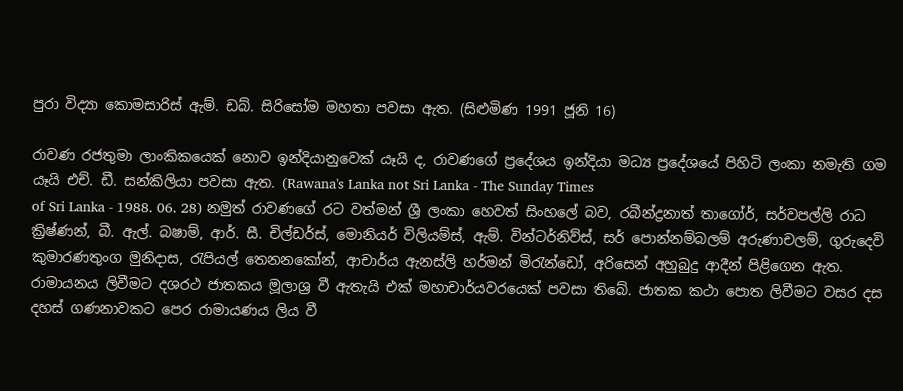පුරා විද්‍යා කොමසාරිස්‌ ඇම්. ඩබ්. සිරිසෝම මහතා පවසා ඇත. (සිළුමිණ 1991 ජූනි 16)

රාවණ රජතුමා ලාංකිකයෙක්‌ නොව ඉන්දියානුවෙක්‌ යෑයි ද, රාවණගේ ප්‍රදේශය ඉන්දියා මධ්‍ය ප්‍රදේශයේ පිහිටි ලංකා නමැති ගම යෑයි එච්. ඩී. සන්කිලියා පවසා ඇත. (Rawana's Lanka not Sri Lanka - The Sunday Times
of Sri Lanka - 1988. 06. 28) නමුත් රාවණගේ රට වත්මන් ශ්‍රී ලංකා හෙවත් සිංහලේ බව, රබීන්ද්‍රනාත් තාගෝර්, සර්වපල්ලි රාධ ක්‍රිෂ්ණන්, බී. ඇල්. බෂාම්, ආර්. සී. චිල්ඩර්ස්‌, මොනියර් විලියම්ස්‌, ඇම්. වින්ටර්නිව්ස්‌, සර් පොන්නම්බලම් අරුණාචලම්, ගුරුදෙවි කුමාරණතුංග මුනිදාස, රැපියල් තෙනනකෝන්, ආචාර්ය ඇනස්‌ලි හර්මන් මිරැන්ඩෝ, අරිසෙන් අහුබුදු ආදීන් පිළිගෙන ඇත. රාමායනය ලිවීමට දශරථ ජාතකය මූලාශ්‍ර වී ඇතැයි එක්‌ මහාචාර්යවරයෙක්‌ පවසා තිබේ. ජාතක කථා පොත ලිවීමට වසර දස දහස්‌ ගණනාවකට පෙර රාමායණය ලිය වී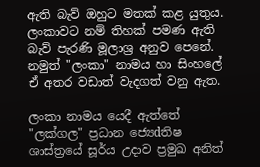ඇති බැව් ඔහුට මතක්‌ කළ යුතුය. ලංකාවට නම් තිහක්‌ පමණ ඇති බැව් පැරණි මූලාශ්‍ර අනුව පෙනේ. නමුත් "ලංකා" නාමය හා සිංහලේ ඒ අතර වඩාත් වැදගත් වනු ඇත.

ලංකා නාමය යෙදී ඇත්තේ "ලක්‌ගල" ප්‍රධාන ජ්‍යෙdතිෂ ශාස්‌ත්‍රයේ සූර්ය උදාව ප්‍රමුඛ අනිත්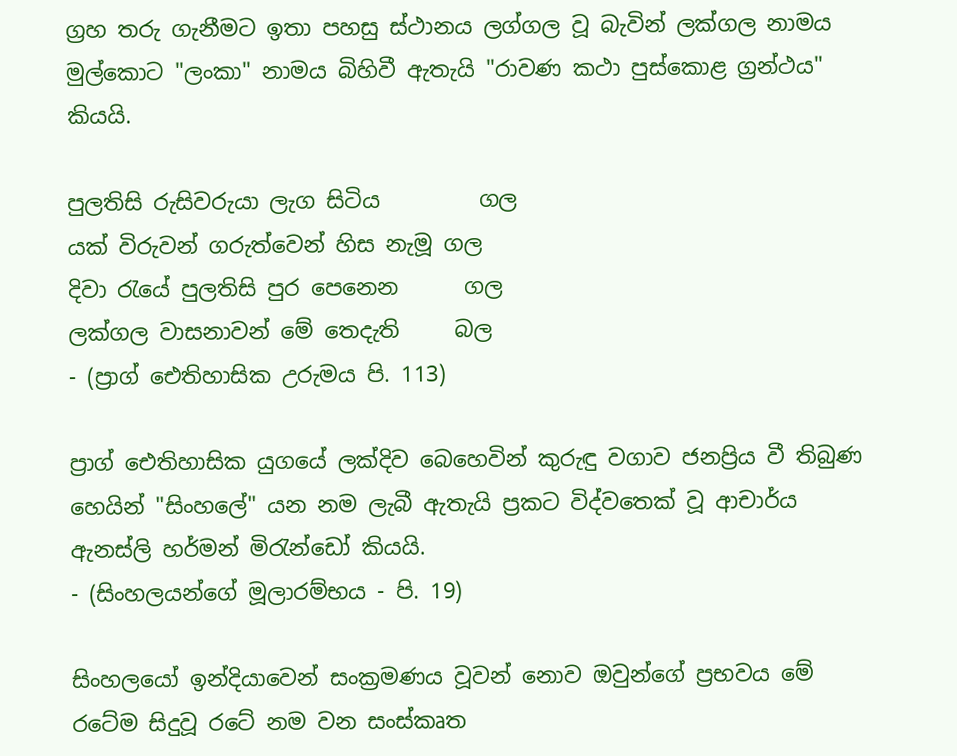ග්‍රහ තරු ගැනීමට ඉතා පහසු ස්‌ථානය ලග්ගල වූ බැවින් ලක්‌ගල නාමය මුල්කොට "ලංකා" නාමය බිහිවී ඇතැයි "රාවණ කථා පුස්‌කොළ ග්‍රන්ථය" කියයි.

පුලතිසි රුසිවරුයා ලැග සිටිය         ගල
යක්‌ විරුවන් ගරුත්වෙන් හිස නැමූ ගල
දිවා රැයේ පුලතිසි පුර පෙනෙන      ගල
ලක්‌ගල වාසනාවන් මේ තෙදැති     බල
- (ප්‍රාග් ඓතිහාසික උරුමය පි. 113)

ප්‍රාග් ඓතිහාසික යුගයේ ලක්‌දිව බෙහෙවින් කුරුඳු වගාව ජනප්‍රිය වී තිබුණ හෙයින් "සිංහලේ" යන නම ලැබී ඇතැයි ප්‍රකට විද්වතෙක්‌ වූ ආචාර්ය ඇනස්‌ලි හර්මන් මිරැන්ඩෝ කියයි.
- (සිංහලයන්ගේ මූලාරම්භය - පි. 19)

සිංහලයෝ ඉන්දියාවෙන් සංක්‍රමණය වූවන් නොව ඔවුන්ගේ ප්‍රභවය මේ රටේම සිදුවූ රටේ නම වන සංස්‌කෘත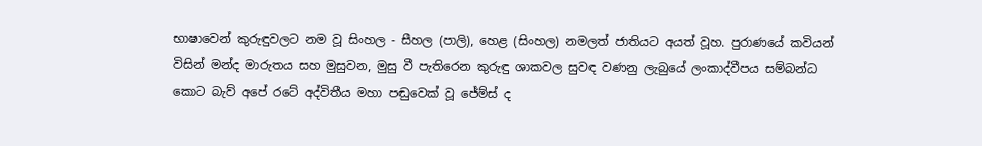භාෂාවෙන් කුරුඳුවලට නම වූ සිංහල - සීහල (පාලි), හෙළ (සිංහල) නමලත් ජාතියට අයත් වූහ. පුරාණයේ කවියන් විසින් මන්ද මාරුතය සහ මුසුවන, මුසු වී පැතිරෙන කුරුඳු ශාකවල සුවඳ වණනු ලැබුයේ ලංකාද්වීපය සම්බන්ධ කොට බැව් අපේ රටේ අද්විතීය මහා පඬුවෙක්‌ වූ ජේම්ස්‌ ද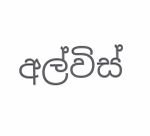අල්විස්‌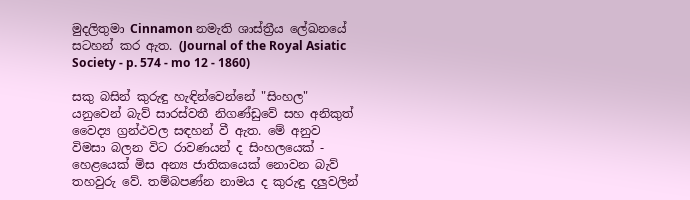මුදලිතුමා Cinnamon නමැති ශාස්‌ත්‍රීය ලේඛනයේ සටහන් කර ඇත. (Journal of the Royal Asiatic Society - p. 574 - mo 12 - 1860)

සකු බසින් කුරුඳු හැඳින්වෙන්නේ "සිංහල" යනුවෙන් බැව් සාරස්‌වතී නිගණ්‌ඩුවේ සහ අනිකුත් වෛද්‍ය ග්‍රන්ථවල සඳහන් වී ඇත. මේ අනුව විමසා බලන විට රාවණයන් ද සිංහලයෙක්‌ - හෙළයෙක්‌ මිස අන්‍ය ජාතිකයෙක්‌ නොවන බැව් තහවුරු වේ. තම්බපණ්‌න නාමය ද කුරුඳු දලුවලින්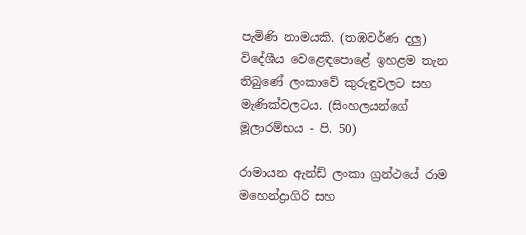පැමිණි නාමයකි. (තඹවර්ණ දලු) විදේශීය වෙළෙඳපොළේ ඉහළම තැන තිබුණේ ලංකාවේ කුරුඳුවලට සහ මැණික්‌වලටය. (සිංහලයන්ගේ මූලාරම්භය - පි. 50)

රාමායන ඇන්ඩ් ලංකා ග්‍රන්ථයේ රාම මහෙන්ද්‍රාගිරි සහ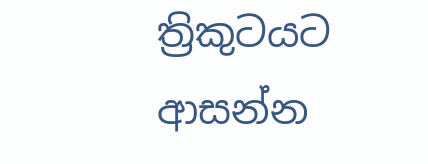ත්‍රිකුටයට ආසන්න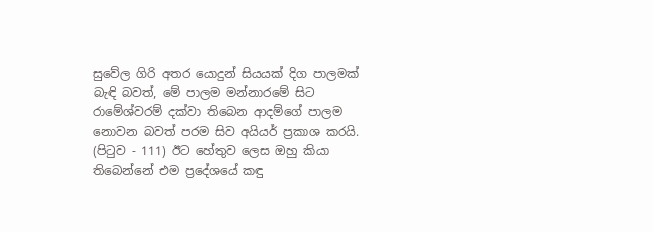සුවේල ගිරි අතර යොදුන් සියයක්‌ දිග පාලමක්‌ බැඳි බවත්, මේ පාලම මන්නාරමේ සිට රාමේශ්වරම් දක්‌වා තිබෙන ආදම්ගේ පාලම නොවන බවත් පරම සිව අයියර් ප්‍රකාශ කරයි. (පිටුව - 111) ඊට හේතුව ලෙස ඔහු කියා තිබෙන්නේ එම ප්‍රදේශයේ කඳු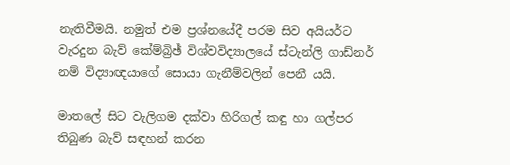නැතිවීමයි. නමුත් එම ප්‍රශ්නයේදී පරම සිව අයියර්ට වැරදුන බැව් කේම්බ්‍රිඡ් විශ්වවිද්‍යාලයේ ස්‌ටැන්ලි ගාඩ්නර් නම් විද්‍යාඥයාගේ සොයා ගැනීම්වලින් පෙනී යයි.

මාතලේ සිට වැලිගම දක්‌වා හිරිගල් කඳු හා ගල්පර තිබුණ බැව් සඳහන් කරන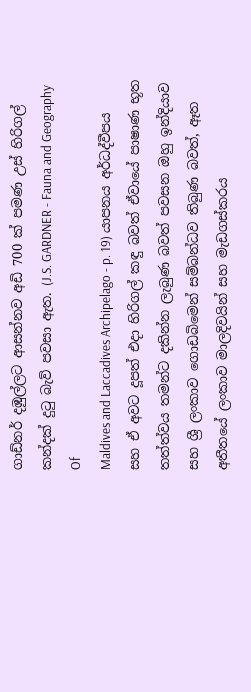ගාඩ්නර් දඹුල්ලට ආසන්නව අඩි 700 ක්‌ පමණ උස්‌ හිරිගල් කන්දක්‌ දුටු බැව් පවසා ඇත. (J.S. GARDNER - Fauna and Geography Of
Maldives and Laccadives Archipelago - p. 19) යාපනය අර්ධද්වීපය සහ ඒ අවට දූපත් එදා හිරිගල් කඳු බවත් ඒවායේ පාෂාණ භූත තත්ත්වය තමන්ට දකින්න ලැබුණ බවත් පවසන ඔහු ඉන්දියාව සහ ශ්‍රී ලංකාව ගොඩබිමෙන් සම්බන්ධව තිබුණ බවත්, ඈත අතීතයේ ලංකාව මාලදිවයින් සහ මැඩගස්‌කරය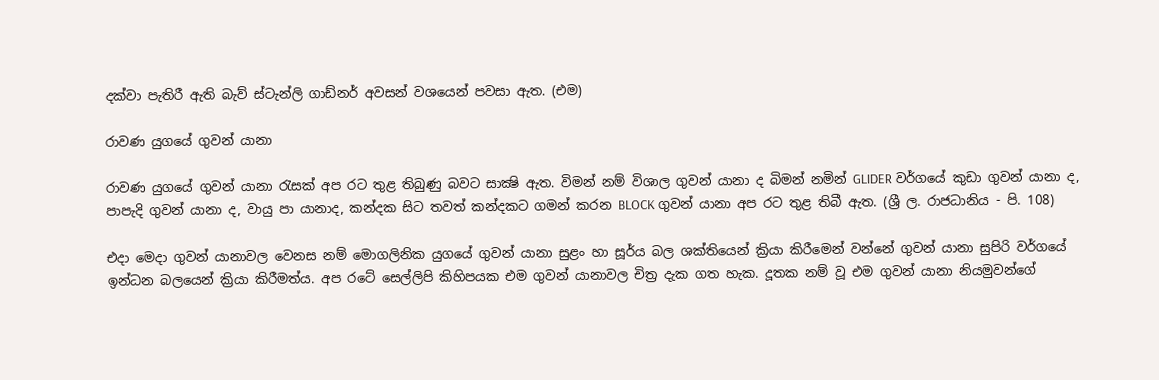දක්‌වා පැතිරී ඇති බැව් ස්‌ටැන්ලි ගාඩ්නර් අවසන් වශයෙන් පවසා ඇත. (එම)

රාවණ යුගයේ ගුවන් යානා

රාවණ යුගයේ ගුවන් යානා රැසක්‌ අප රට තුළ තිබුණු බවට සාක්‍ෂි ඇත. විමන් නම් විශාල ගුවන් යානා ද බිමන් නමින් GLIDER වර්ගයේ කුඩා ගුවන් යානා ද, පාපැදි ගුවන් යානා ද, වායු පා යානාද, කන්දක සිට තවත් කන්දකට ගමන් කරන BLOCK ගුවන් යානා අප රට තුළ තිබී ඇත. (ශ්‍රී ල. රාජධානිය - පි. 108)

එදා මෙදා ගුවන් යානාවල වෙනස නම් මොගලිනික යුගයේ ගුවන් යානා සුළං හා සූර්ය බල ශක්‌තියෙන් ක්‍රියා කිරීමෙන් වන්නේ ගුවන් යානා සුපිරි වර්ගයේ ඉන්ධන බලයෙන් ක්‍රියා කිරීමත්ය. අප රටේ සෙල්ලිපි කිහිපයක එම ගුවන් යානාවල චිත්‍ර දැක ගත හැක. දූතක නම් වූ එම ගුවන් යානා නියමුවන්ගේ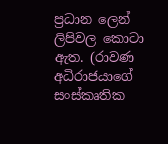ප්‍රධාන ලෙන් ලිපිවල කොටා ඇත. (රාවණ අධිරාජයාගේ සංස්‌කෘතික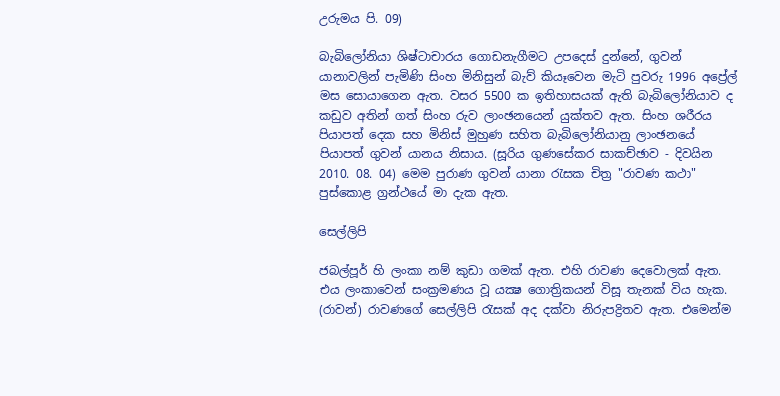උරුමය පි. 09)

බැබිලෝනියා ශිෂ්ටාචාරය ගොඩනැගීමට උපදෙස්‌ දුන්නේ, ගුවන් යානාවලින් පැමිණි සිංහ මිනිසුන් බැව් කියෑවෙන මැටි පුවරු 1996 අප්‍රේල් මස සොයාගෙන ඇත. වසර 5500 ක ඉතිහාසයක්‌ ඇති බැබිලෝනියාව ද කඩුව අතින් ගත් සිංහ රුව ලාංඡනයෙන් යුක්‌තව ඇත. සිංහ ශරීරය පියාපත් දෙක සහ මිනිස්‌ මුහුණ සහිත බැබිලෝනියානු ලාංඡනයේ පියාපත් ගුවන් යානය නිසාය. (සූරිය ගුණසේකර සාකච්ඡාව - දිවයින 2010. 08. 04) මෙම පුරාණ ගුවන් යානා රැසක චිත්‍ර "රාවණ කථා" පුස්‌කොළ ග්‍රන්ථයේ මා දැක ඇත.

සෙල්ලිපි

ජබල්පූර් හි ලංකා නම් කුඩා ගමක්‌ ඇත. එහි රාවණ දෙවොලක්‌ ඇත. එය ලංකාවෙන් සංක්‍රමණය වූ යක්‍ෂ ගොත්‍රිකයන් විසූ තැනක්‌ විය හැක. (රාවන්) රාවණගේ සෙල්ලිපි රැසක්‌ අද දක්‌වා නිරුපද්‍රිතව ඇත. එමෙන්ම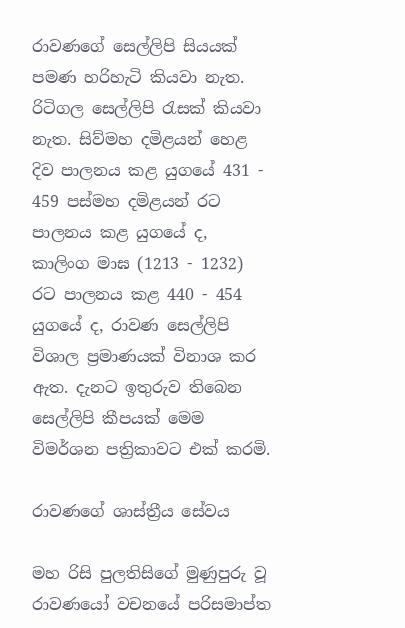රාවණගේ සෙල්ලිපි සියයක්‌ පමණ හරිහැටි කියවා නැත. රිටිගල සෙල්ලිපි රැසක්‌ කියවා නැත. සිව්මහ දමිළයන් හෙළ දිව පාලනය කළ යුගයේ 431 - 459 පස්‌මහ දමිළයන් රට පාලනය කළ යුගයේ ද, කාලිංග මාඝ (1213 - 1232) රට පාලනය කළ 440 - 454 යුගයේ ද, රාවණ සෙල්ලිපි විශාල ප්‍රමාණයක්‌ විනාශ කර ඇත. දැනට ඉතුරුව තිබෙන සෙල්ලිපි කීපයක්‌ මෙම විමර්ශන පත්‍රිකාවට එක්‌ කරමි.

රාවණගේ ශාස්‌ත්‍රීය සේවය

මහ රිසි පුලතිසිගේ මුණුපුරු වූ රාවණයෝ වචනයේ පරිසමාප්ත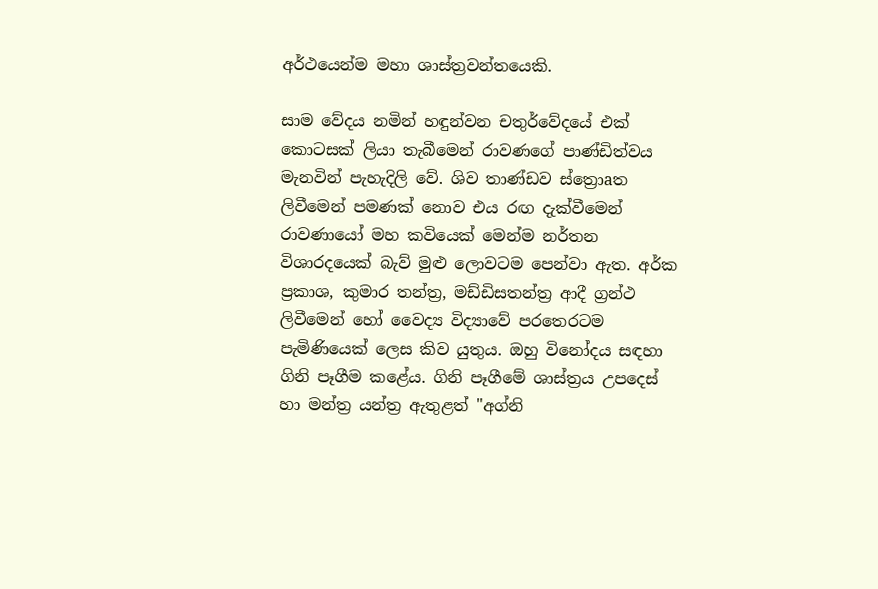අර්ථයෙන්ම මහා ශාස්‌ත්‍රවන්තයෙකි.

සාම වේදය නමින් හඳුන්වන චතුර්වේදයේ එක්‌ කොටසක්‌ ලියා තැබීමෙන් රාවණගේ පාණ්‌ඩිත්වය මැනවින් පැහැදිලි වේ. ශිව තාණ්‌ඩව ස්‌ත්‍රොaත ලිවීමෙන් පමණක්‌ නොව එය රඟ දැක්‌වීමෙන් රාවණායෝ මහ කවියෙක්‌ මෙන්ම නර්තන විශාරදයෙක්‌ බැව් මුළු ලොවටම පෙන්වා ඇත. අර්ක ප්‍රකාශ, කුමාර තන්ත්‍ර, මඩ්ඩිසතන්ත්‍ර ආදී ග්‍රන්ථ ලිවීමෙන් හෝ වෛද්‍ය විද්‍යාවේ පරතෙරටම පැමිණියෙක්‌ ලෙස කිව යුතුය. ඔහු විනෝදය සඳහා ගිනි පෑගීම කළේය. ගිනි පෑගීමේ ශාස්‌ත්‍රය උපදෙස්‌ හා මන්ත්‍ර යන්ත්‍ර ඇතුළත් "අග්නි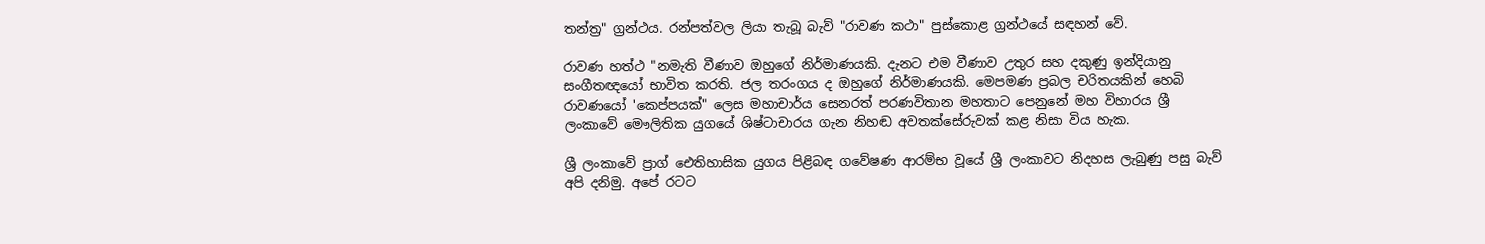තන්ත්‍ර" ග්‍රන්ථය. රන්පත්වල ලියා තැබූ බැව් "රාවණ කථා" පුස්‌කොළ ග්‍රන්ථයේ සඳහන් වේ.

රාවණ හත්ථ "නමැති වීණාව ඔහුගේ නිර්මාණයකි. දැනට එම වීණාව උතුර සහ දකුණු ඉන්දියානු සංගීතඥයෝ භාවිත කරති. ජල තරංගය ද ඔහුගේ නිර්මාණයකි. මෙපමණ ප්‍රබල චරිතයකින් හෙබි රාවණයෝ 'කෙප්පයක්‌" ලෙස මහාචාර්ය සෙනරත් පරණවිතාන මහතාට පෙනුනේ මහ විහාරය ශ්‍රී ලංකාවේ මෞලිතික යුගයේ ශිෂ්ටාචාරය ගැන නිහඬ අවතක්‌සේරුවක්‌ කළ නිසා විය හැක.

ශ්‍රී ලංකාවේ ප්‍රාග් ඓතිහාසික යුගය පිළිබඳ ගවේෂණ ආරම්භ වූයේ ශ්‍රී ලංකාවට නිදහස ලැබුණු පසු බැව් අපි දනිමු. අපේ රටට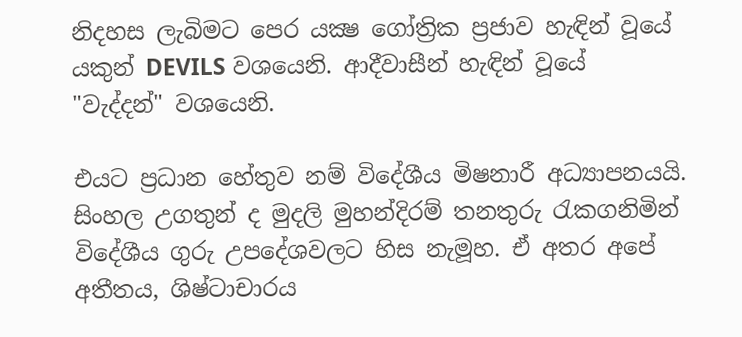නිදහස ලැබිමට පෙර යක්‍ෂ ගෝත්‍රික ප්‍රජාව හැඳින් වූයේ යකුන් DEVILS වශයෙනි. ආදීවාසීන් හැඳින් වූයේ "වැද්දන්" වශයෙනි.

එයට ප්‍රධාන හේතුව නම් විදේශීය මිෂනාරී අධ්‍යාපනයයි. සිංහල උගතුන් ද මුදලි මුහන්දිරම් තනතුරු රැකගනිමින් විදේශීය ගුරු උපදේශවලට හිස නැමූහ. ඒ අතර අපේ අතීතය, ශිෂ්ටාචාරය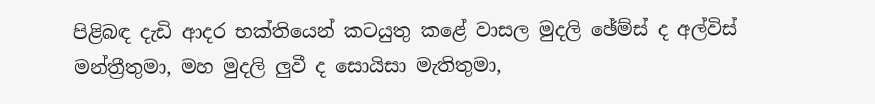පිළිබඳ දැඩි ආදර භක්‌තියෙන් කටයුතු කළේ වාසල මුදලි ඡේම්ස්‌ ද අල්විස්‌ මන්ත්‍රීතුමා, මහ මුදලි ලුවී ද සොයිසා මැතිතුමා,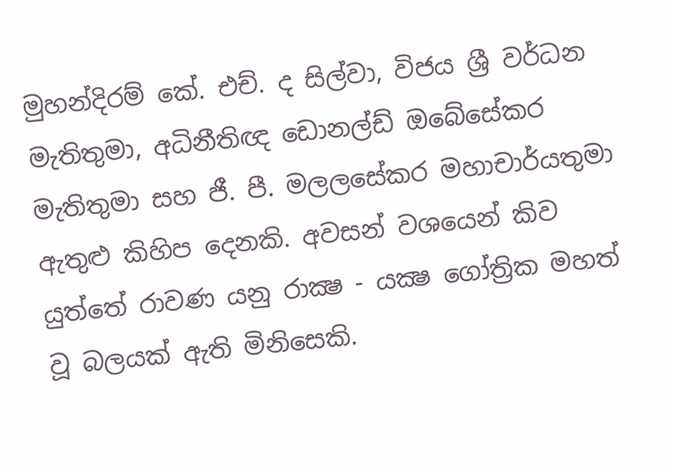මුහන්දිරම් කේ. එච්. ද සිල්වා, විජය ශ්‍රී වර්ධන මැතිතුමා, අධිනීතිඥ ඩොනල්ඩ් ඔබේසේකර මැතිතුමා සහ ජී. පී. මලලසේකර මහාචාර්යතුමා ඇතුළු කිහිප දෙනකි. අවසන් වශයෙන් කිව යුත්තේ රාවණ යනු රාක්‍ෂ - යක්‍ෂ ගෝත්‍රික මහත් වූ බලයක්‌ ඇති මිනිසෙකි.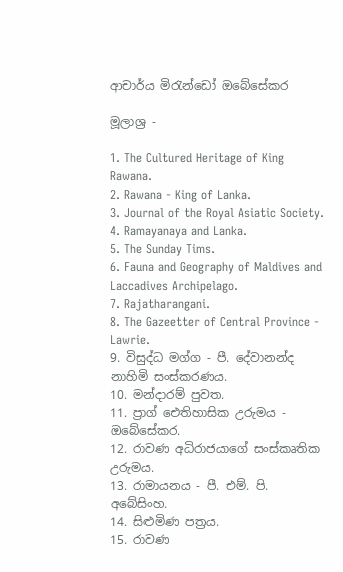ආචාර්ය මිරැන්ඩෝ ඔබේසේකර

මූලාශ්‍ර -

1. The Cultured Heritage of King Rawana.
2. Rawana - King of Lanka.
3. Journal of the Royal Asiatic Society.
4. Ramayanaya and Lanka.
5. The Sunday Tims.
6. Fauna and Geography of Maldives and
Laccadives Archipelago.
7. Rajatharangani.
8. The Gazeetter of Central Province - Lawrie.
9. විසුද්ධ මග්ග - පී. දේවානන්ද නාහිමි සංස්‌කරණය.
10. මන්දාරම් පුවත.
11. ප්‍රාග් ඓතිහාසික උරුමය - ඔබේසේකර.
12. රාවණ අධිරාජයාගේ සංස්‌කෘතික උරුමය.
13. රාමායනය - පී. එම්. පි. අබේසිංහ.
14. සිළුමිණ පත්‍රය.
15. රාවණ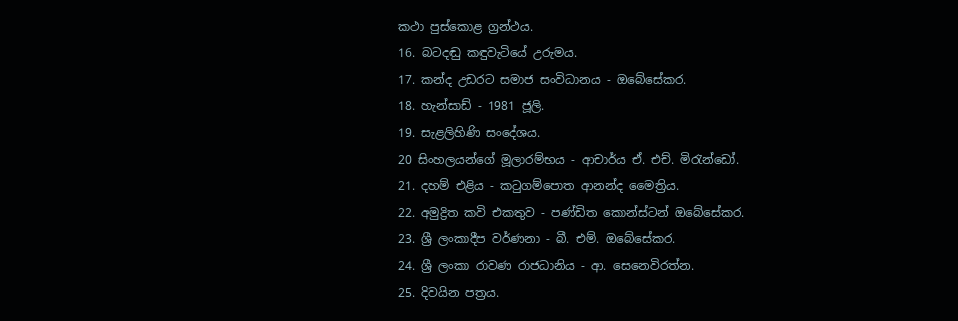කථා පුස්‌කොළ ග්‍රන්ථය.
16. බටදඬු කඳුවැටියේ උරුමය.
17. කන්ද උඩරට සමාජ සංවිධානය - ඔබේසේකර.
18. හැන්සාඩ් - 1981 ජූලි.
19. සැළලිහිණි සංදේශය.
20 සිංහලයන්ගේ මූලාරම්භය - ආචාර්ය ඒ. එච්. මිරැන්ඩෝ.
21. දහම් එළිය - කටුගම්පොත ආනන්ද මෛත්‍රිය.
22. අමුද්‍රිත කවි එකතුව - පණ්‌ඩිත කොන්ස්‌ටන් ඔබේසේකර.
23. ශ්‍රී ලංකාදීප වර්ණනා - බී. එම්. ඔබේසේකර.
24. ශ්‍රී ලංකා රාවණ රාජධානිය - ආ. සෙනෙවිරත්න.
25. දිවයින පත්‍රය.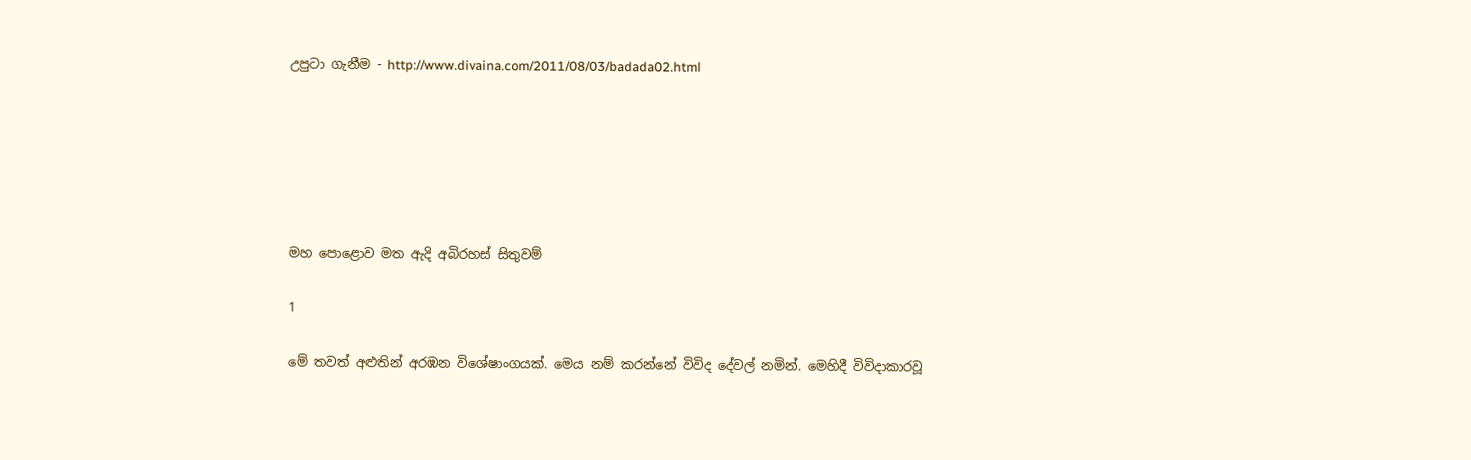උපුටා ගැනීම - http://www.divaina.com/2011/08/03/badada02.html






මහ‍ පොළොව මත ඇදි අබිරහස් සිතුවම්

1

මේ තවත් අළුතින් අරඹන විශේෂාංගයක්. මෙය නම් කරන්නේ විවිද දේවල් නමින්. මෙහිදී ‍විවිදාකාරවූ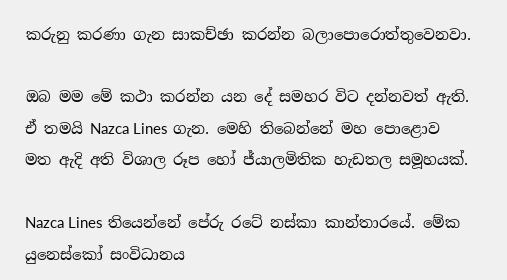කරුනු කරණා ගැන සාකච්ඡා කරන්න බලාපොරොත්තුවෙනවා.

ඔබ මම මේ කථා කරන්න යන දේ සමහර විට දන්නවත් ඇති. ඒ තමයි Nazca Lines ගැන. මෙහි තිබෙන්නේ මහ පොළොව මත ඇදි අති විශාල රූප හෝ ජ්යාලමිතික හැඩතල සමූහයක්.

Nazca Lines තියෙන්නේ පේරු ර‍ටේ නස්කා කාන්තාරයේ. මේක යුනෙස්කෝ සංවිධානය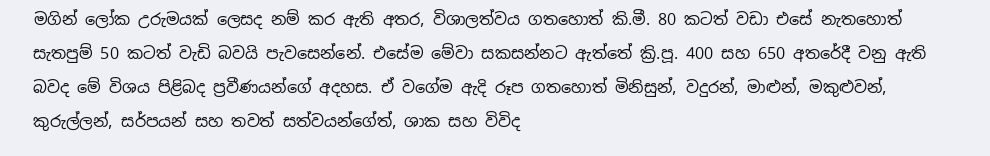මගින් ලෝක උරුමයක් ලෙසද නම් කර ඇති අතර, විශාලත්වය ගතහොත් ‍කි.මී. 80 කටත් වඩා එසේ නැතහොත් සැතපුම් 50 කටත් වැඩි බවයි පැවසෙන්නේ. එසේම මේවා සකසන්නට ඇත්තේ ක්‍රි.පූ. 400 සහ 650 අතරේදී වනු ඇති බවද මේ විශය පිළිබද ප්‍රවීණයන්ගේ අදහස. ඒ වගේම ඇදි රූප ගතහොත් මිනිසුන්, වදුරන්, මාළුන්, මකුළුවන්, කුරුල්ලන්, සර්පයන් සහ තවත් සත්වයන්ගේත්, ශාක සහ විවිද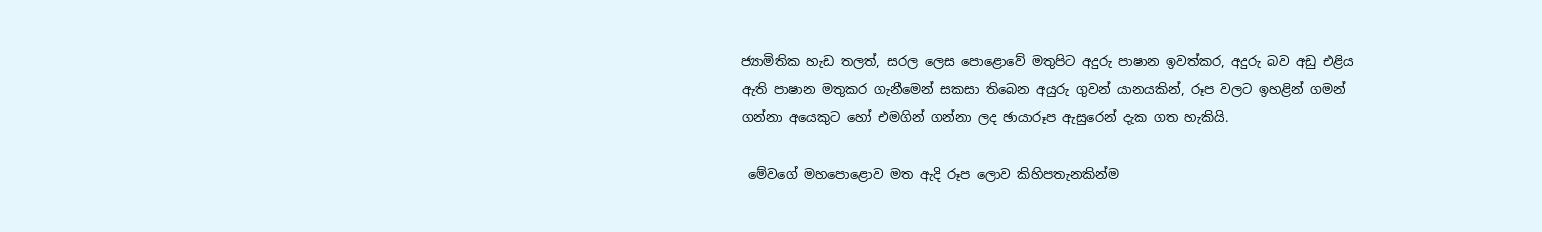ජ්‍යාමිතික හැඩ තලත්, සරල ලෙස පොළොවේ මතුපිට අදුරු පාෂාන ඉවත්කර, අදුරු බව අඩු එළිය ඇති පාෂාන මතුකර ගැනීමෙන් සකසා තිබෙන අයුරු ගුවන් යානයකින්, රූප වලට ඉහළින් ගමන් ගන්නා අයෙකුට හෝ එමගින් ගන්නා ලද ඡායාරූප ඇසුරෙන් දැක ගත හැකියි.

 මේවගේ මහපොළොව මත ඇදි රූප ලොව කිහිපතැනකින්ම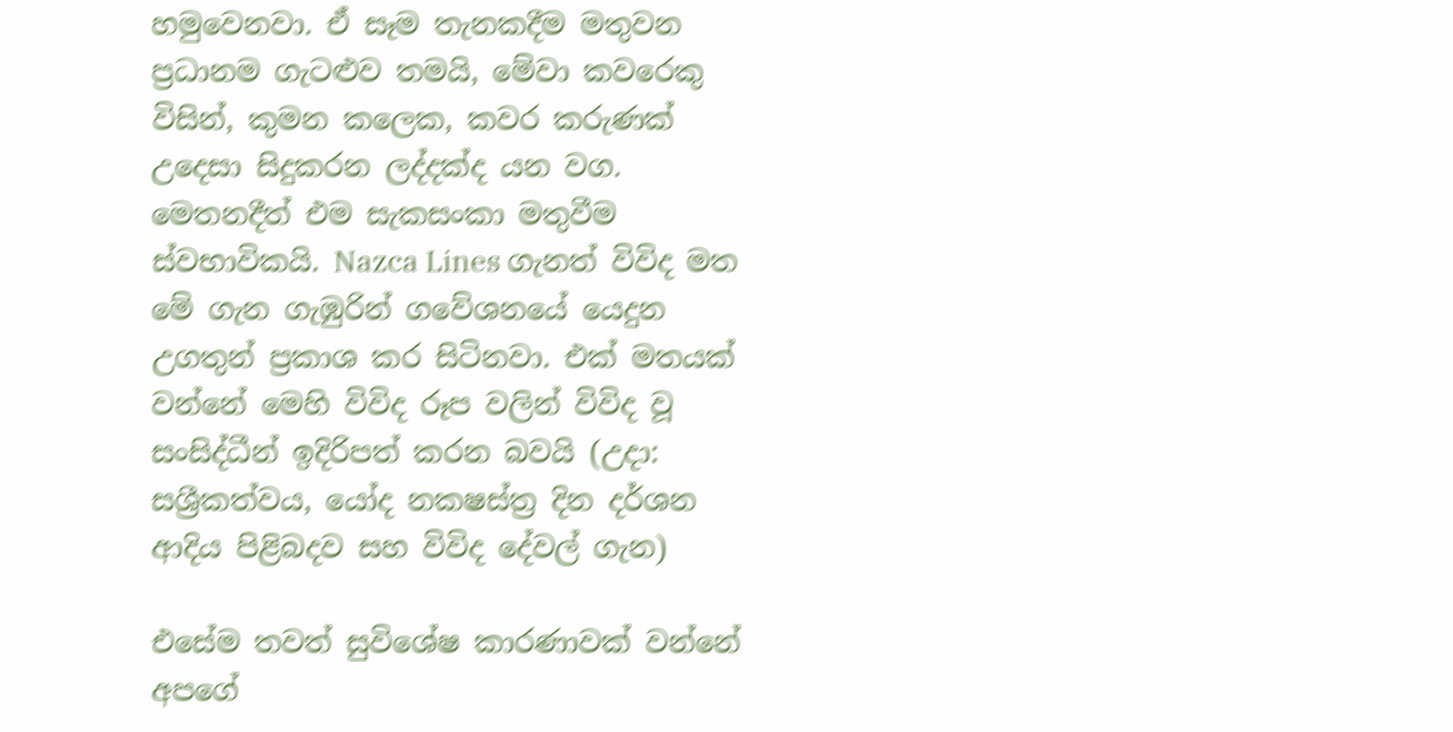හමුවෙනවා. ඒ සෑම තැනකදීම මතුවන ප්‍රධානම ගැටළුව තමයි, මේවා කවරෙකු විසින්, කුමන කලෙක, කවර කරුණක් උදෙසා සිදුකරන ලද්දක්ද යන වග. මෙතනදීත් එම සැකසංකා මතුවීම ස්වභාවිකයි. Nazca Lines ගැනත් විවිද මත මේ ගැන ගැඹුරින් ගවේශනයේ යෙදුන උගතුන් ප්‍රකාශ කර සිටිනවා. එක් මතයක් වන්නේ මෙහි විවිද රූප වලින් විවිද වූ සංසිද්ධීන් ඉදිරිපත් කරන බවයි (උදා: සශ්‍රීකත්වය, යෝද නකෂස්ත්‍ර දින දර්ශන ආදිය පිළිබදව සහ විවිද දේවල් ගැන)

එසේම තවත් සුවිශේෂ කාරණාවක් වන්නේ අපගේ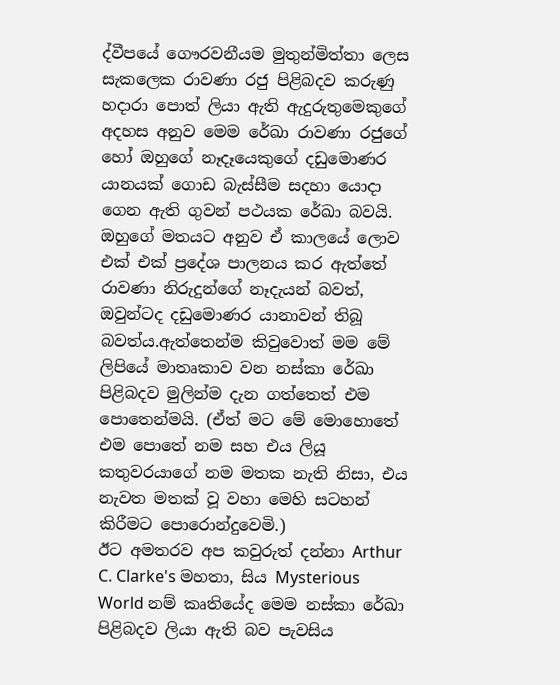ද්වීපයේ ගෞරවනීයම මුතුන්මිත්තා ලෙස සැකලෙක රාවණා රජු පිළිබදව කරුණු හදාරා පොත් ලියා ඇති ඇදුරුතුමෙකුගේ අදහස අනුව මෙම රේඛා රාවණා රජුගේ හෝ ඔහුගේ නෑදෑයෙකුගේ දඩුමොණර යානයක් ගොඩ බැස්සීම සදහා යොදා ගෙන ඇති ගුවන් පථයක රේඛා බවයි. ඔහුගේ මතයට අනුව ඒ කාලයේ ලොව එක් එක් ප්‍රදේශ පාලනය කර ඇත්තේ රාවණා නිරුදුන්ගේ නෑදැයන් බවත්, ඔවුන්ටද දඩුමොණර යානාවන් තිබූ බවත්ය.ඇත්තෙන්ම කිවුවොත් මම මේ ලිපියේ මාතෘකාව වන නස්කා රේඛා පිළිබදව මුලින්ම දැන ගත්තෙත් එම පො‍තෙන්මයි. (ඒත් මට මේ මොහොතේ එම පොතේ නම සහ එය ලියූ කතුවරයාගේ නම මතක නැති නිසා, එය නැවත මතක් වූ වහා මෙහි සටහන් කිරීමට පොරොන්දුවෙමි.)
ඊ‍ට අමතරව අප කවුරුත් දන්නා Arthur C. Clarke's මහතා, සිය Mysterious World නම් කෘති‍යේද මෙම නස්කා රේඛා පිළිබදව ලියා ඇති බව පැවසිය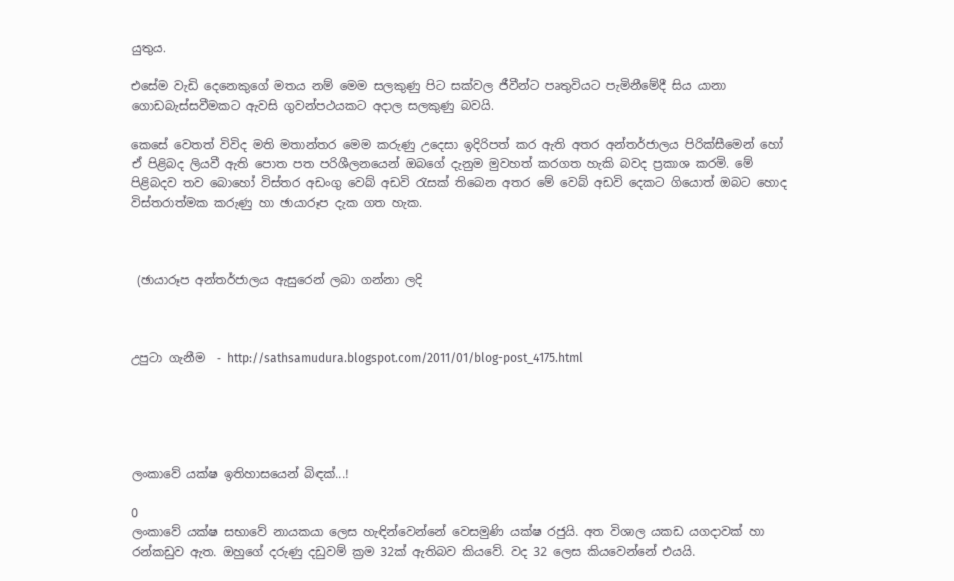යුතුය.

එසේම වැඩි දෙනෙකුගේ මතය නම් මෙම සලකුණු පිට සක්වල ජීවීන්ට පෘතුවියට පැමිනීමේදී සිය යානා ගොඩබැස්සවීමකට ඇවසි ගුවන්පථයකට අදාල සලකුණු බවයි.

කෙසේ වෙතත් විවිද මති මතාන්තර මෙම කරුණු උදෙසා ඉදිරිපත් කර ඇති අතර අන්තර්ජාලය පිරික්සීමෙන් හෝ ඒ පිළිබද ලියවී ඇති පොත පත පරිශීලනයෙන් ඔබගේ දැනුම මුවහත් කරගත හැකි බවද ප්‍රකාශ කරමි. මේ පිළිබදව තව බොහෝ විස්තර අඩංගු වෙබ් අඩවි රැසක් තිබෙන අතර මේ වෙබ් අඩවි දෙකට ගියොත් ඔබට හොද විස්තරාත්මක කරුණු හා ඡායාරූප දැක ගත හැක.



 (ඡායාරූප අන්තර්ජාලය ඇසුරෙන් ලබා ගන්නා ලදි



උපුටා ගැනීම  - http://sathsamudura.blogspot.com/2011/01/blog-post_4175.html





ලංකාවේ යක්ෂ ඉතිහාසයෙන් බිඳක්...!

0
ලංකාවේ යක්ෂ සභාවේ නායකයා ලෙස හැඳින්වෙන්නේ වෙසමුණි යක්ෂ රජුයි. අත විශාල යකඩ යගදාවක් හා රන්කඩුව ඇත. ඔහුගේ දරුණු දඩුවම් ක්‍රම 32ක් ඇතිබව කියවේ. වද 32 ලෙස කියවෙන්නේ එයයි.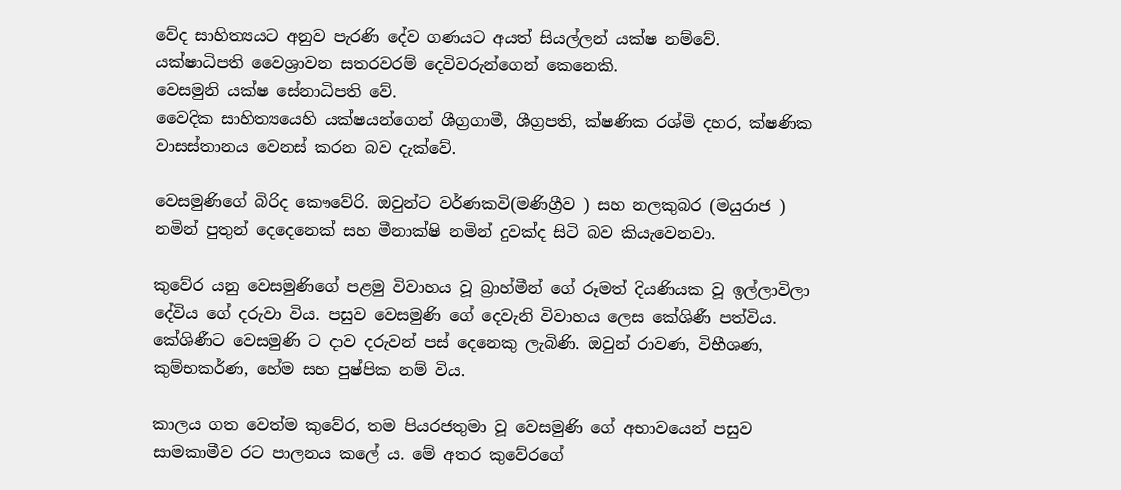වේද සාහිත්‍යයට අනුව පැරණි දේව ගණයට අයත් සියල්ලන් යක්ෂ නම්වේ.
යක්ෂාධිපති වෛශ්‍රාවන සතරවරම් දෙවිවරුන්ගෙන් කෙනෙකි.
වෙසමුනි යක්ෂ සේනාධිපති වේ.
වෛදික සාහිත්‍යයෙහි යක්ෂයන්ගෙන් ශීග්‍රගාමී, ශීග්‍රපති, ක්ෂණික රශ්මි දහර, ක්ෂණික වාසස්තානය වෙනස් කරන බව දැක්වේ.

වෙසමුණිගේ බිරිද කෞවේරි. ඔවුන්ට වර්ණකවි(මණිග්‍රීව ) සහ නලකුබර (මයුරාජ ) නමින් පුතුන් දෙදෙනෙක් සහ මීනාක්ෂි නමින් දුවක්ද සිටි බව කියැවෙනවා.

කුවේර යනු වෙසමුණිගේ පළමු විවාහය වූ බ්‍රාහ්මීන් ගේ රූමත් දියණියක වූ ඉල්ලාවිලා දේවිය ගේ දරුවා විය. පසුව වෙසමුණි ගේ දෙවැනි විවාහය ලෙස කේශිණී පත්විය. කේශිණීට වෙසමුණි ට දාව දරුවන් පස් දෙනෙකු ලැබිණි. ඔවුන් රාවණ, විභීශණ, කුම්භකර්ණ, හේම සහ පුෂ්පික නම් විය.

කාලය ගත වෙත්ම කුවේර, තම පියරජතුමා වූ වෙසමුණි ගේ අභාවයෙන් පසුව සාමකාමීව රට පාලනය කලේ ය. මේ අතර කුවේරගේ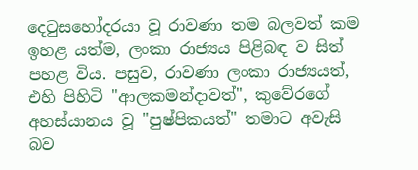දෙටුසහෝදරයා වූ රාවණා තම බලවත් කම ඉහළ යත්ම, ලංකා රාජ්‍යය පිළිබඳ ව සිත් පහළ විය. පසුව, රාවණා ලංකා රාජ්‍යයත්, එහි පිහිටි "ආලකමන්දාවත්", කුවේරගේ අහස්යානය වූ "පුෂ්පිකයත්" තමාට අවැසි බව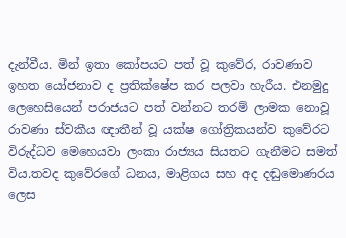දැන්වීය. මින් ඉතා කෝපයට පත් වූ කුවේර, රාවණාව ඉහත යෝජනාව ද ප්‍රතික්ෂේප කර පලවා හැරීය. එනමුදු ලෙහෙසියෙන් පරාජයට පත් වන්නට තරම් ලාමක නොවූ රාවණා ස්වකීය ඥාතීන් වූ ‍යක්ෂ ගෝත්‍රිකයන්ව කුවේරට විරුද්ධව මෙහෙයවා ලංකා රාජ්‍යය සියතට ගැනීමට සමත් විය.තවද කුවේරගේ ධනය, මාළිගය සහ අද දඬුමොණරය ලෙස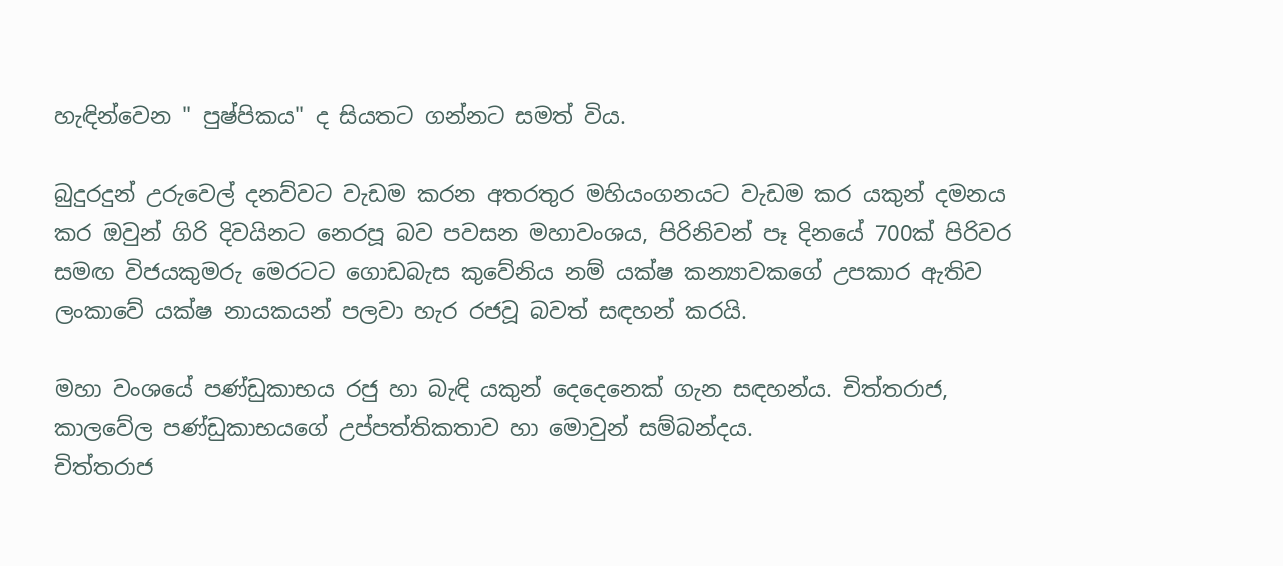හැඳින්වෙන " පුෂ්පිකය" ද සියතට ගන්නට සමත් විය.

බුදුරදුන් උරුවෙල් දනව්වට වැඩම කරන අතරතුර මහියංගනයට වැඩම කර යකුන් දමනය කර ඔවුන් ගිරි දිවයිනට නෙරපූ බව පවසන මහාවංශය, පිරිනිවන් පෑ දිනයේ 700ක් පිරිවර සමඟ විජයකුමරු මෙරටට ගොඩබැස කුවේනිය නම් යක්ෂ කන්‍යාවකගේ උපකාර ඇතිව ලංකාවේ යක්ෂ නායකයන් පලවා හැර රජවූ බවත් සඳහන් කරයි.

මහා වංශයේ පණ්ඩුකාභය රජු හා බැඳි යකුන් දෙදෙනෙක් ගැන සඳහන්ය. චිත්තරාජ, කාලවේල පණ්ඩුකාභයගේ උප්පත්තිකතාව හා මොවුන් සම්බන්දය.
චිත්තරාජ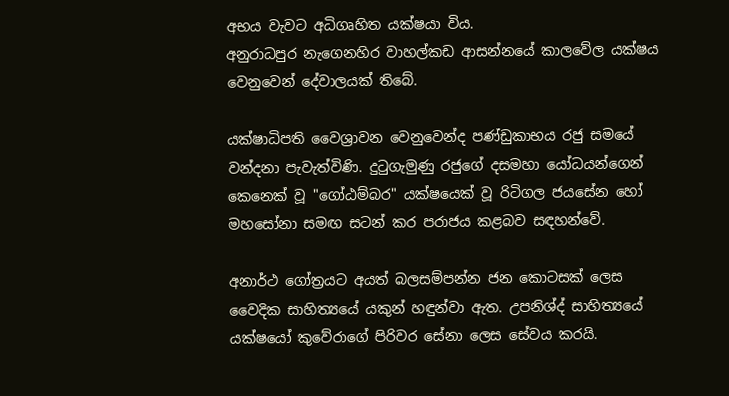අභය වැවට අධිගෘහිත යක්ෂයා විය.
අනුරාධපුර නැගෙනහිර වාහල්කඩ ආසන්නයේ කාලවේල යක්ෂය වෙනුවෙන් දේවාලයක් තිබේ.

යක්ෂාධිපති වෛශ්‍රාවන වෙනුවෙන්ද පණ්ඩුකාභය රජු සමයේ වන්දනා පැවැත්විණි. දුටුගැමුණු රජුගේ දසමහා යෝධයන්ගෙන් කෙනෙක් වූ "ගෝඨම්බර" යක්ෂයෙක් වූ රිටිගල ජයසේන හෝ මහසෝනා සමඟ සටන් කර පරාජය කළබව සඳහන්වේ.

අනාර්ථ ගෝත්‍රයට අයත් බලසම්පන්න ජන කොටසක් ලෙස වෛදික සාහිත්‍යයේ යකුන් හඳුන්වා ඇත. උපනිශ්ද් සාහිත්‍යයේ යක්ෂයෝ කුවේරාගේ පිරිවර සේනා ලෙස සේවය කරයි.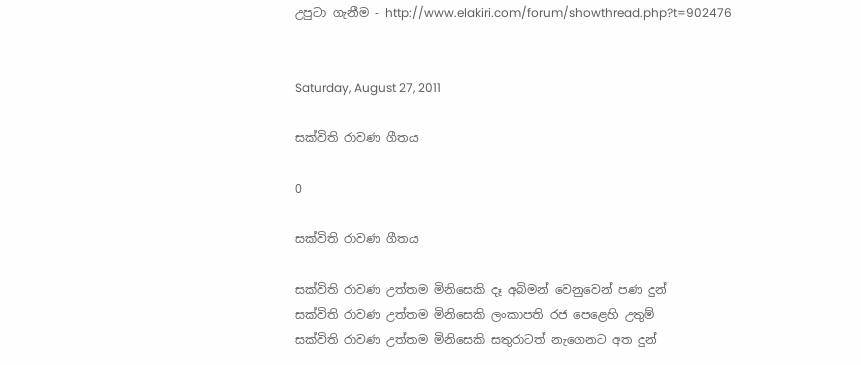උපුටා ගැනීම - http://www.elakiri.com/forum/showthread.php?t=902476


Saturday, August 27, 2011

සක්විති රාවණ ගීතය

0

සක්විති රාවණ ගීතය

සක්විති රාවණ උත්තම මිනිසෙකි දෑ අබිමන් වෙනුවෙන් පණ දුන්
සක්විති රාවණ උත්තම මිනිසෙකි ලංකාපති රජ පෙළෙහි උතුම්
සක්විති රාවණ උත්තම මිනිසෙකි සතුරාටත් නැගෙනට අත දුන්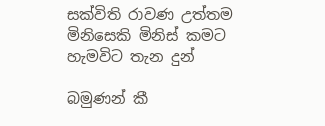සක්විති රාවණ උත්තම මිනිසෙකි මිනිස් කමට හැමවිට තැන දුන්

බමුණන් කී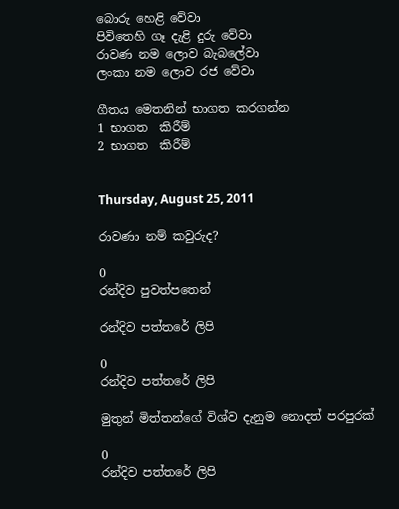බොරු හෙළි වේවා
පිවිතෙහි ගෑ දැළි දුරු වේවා
රාවණ නම ලොව බැබලේවා
ලංකා නම ලොව රජ වේවා

ගීතය මෙතනින් භාගත කරගන්න
1 භාගත  කිරීම්
2 භාගත  කිරීම්


Thursday, August 25, 2011

රාවණා නම් කවුරුද?

0
රන්දිව පුවත්පතෙන්

රන්දිව පත්තරේ ලිපි

0
රන්දිව පත්තරේ ලිපි

මුතුන් මිත්තන්ගේ විශ්ව දැනුම නොදත් පරපුරක්

0
රන්දිව පත්තරේ ලිපි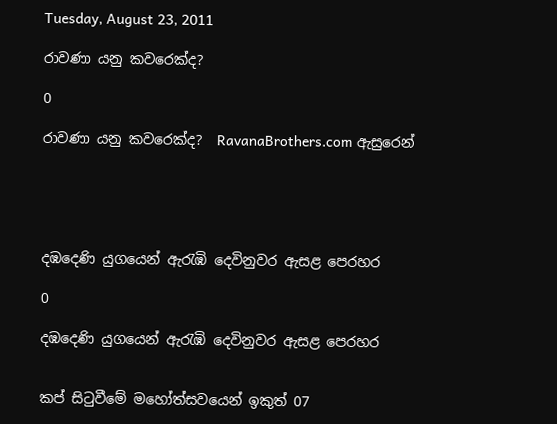Tuesday, August 23, 2011

රාවණා යනු කවරෙක්ද?

0

රාවණා යනු කවරෙක්ද?  RavanaBrothers.com ඇසුරෙන්





දඹදෙණි යුගයෙන් ඇරැඹි දෙවිනුවර ඇසළ පෙරහර

0

දඹදෙණි යුගයෙන් ඇරැඹි දෙවිනුවර ඇසළ පෙරහර


කප් සිටුවීමේ මහෝත්සවයෙන් ඉකුත් 07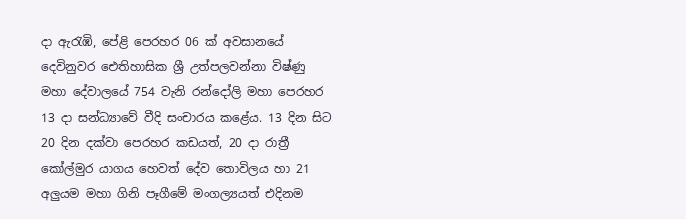දා ඇරැඹි, පේළි පෙරහර 06 ක් අවසානයේ දෙවිනුවර ඓතිහාසික ශ්‍රී උත්පලවන්නා විෂ්ණු මහා දේවාලයේ 754 වැනි රන්දෝලි මහා පෙරහර 13 දා සන්ධ්‍යාවේ වීදි සංචාරය කළේය. 13 දින සිට 20 දින දක්වා පෙරහර කඩයත්, 20 දා රාත්‍රී කෝල්මුර යාගය හෙවත් දේව තොවිලය හා 21 අලුයම මහා ගිනි පෑගීමේ මංගල්‍යයත් එදිනම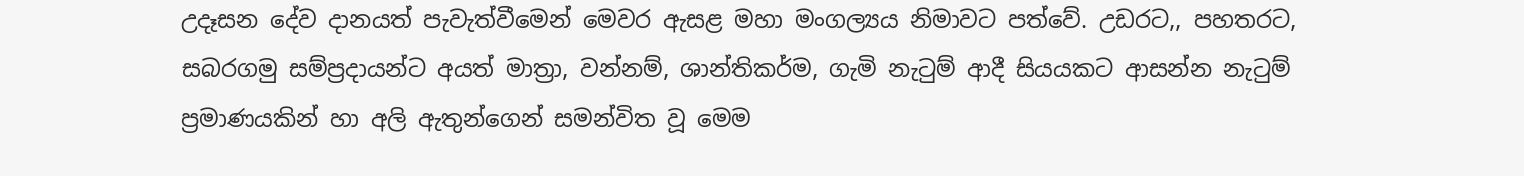උදෑසන දේව දානයත් පැවැත්වීමෙන් මෙවර ඇසළ මහා මංගල්‍යය නිමාවට පත්වේ. උඩරට,, පහතරට, සබරගමු සම්ප්‍රදායන්ට අයත් මාත්‍රා, වන්නම්, ශාන්තිකර්ම, ගැමි නැටුම් ආදී සියයකට ආසන්න නැටුම් ප්‍රමාණයකින් හා අලි ඇතුන්ගෙන් සමන්විත වූ මෙම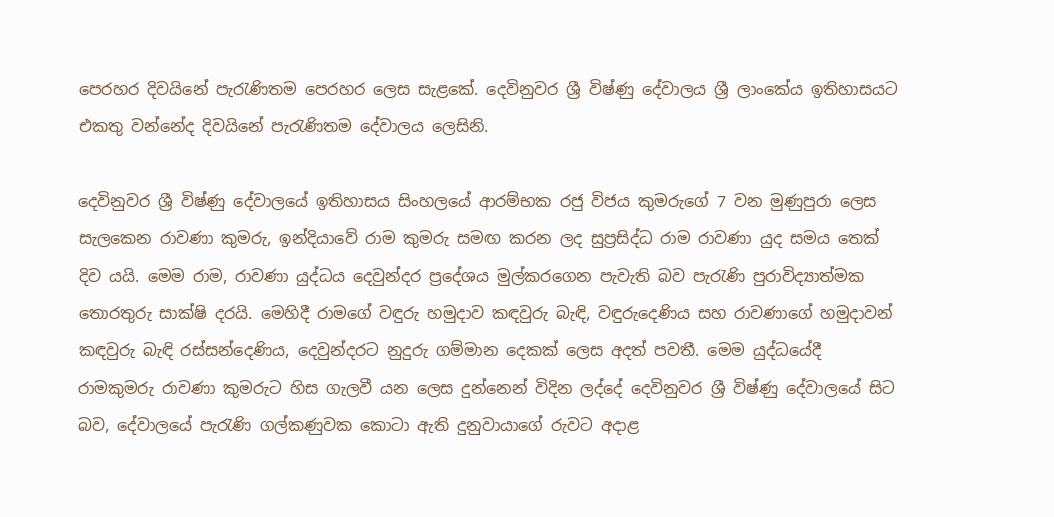පෙරහර දිවයිනේ පැරැණිතම පෙරහර ලෙස සැළකේ. දෙවිනුවර ශ්‍රී විෂ්ණු දේවාලය ශ්‍රී ලාංකේය ඉතිහාසයට එකතු වන්නේද දිවයිනේ පැරැණිතම දේවාලය ලෙසිනි.

දෙවිනුවර ශ්‍රී විෂ්ණු දේවාලයේ ඉතිහාසය සිංහලයේ ආරම්භක රජු විජය කුමරුගේ 7 වන මුණුපුරා ලෙස සැලකෙන රාවණා කුමරු, ඉන්දියාවේ රාම කුමරු සමඟ කරන ලද සුප්‍රසිද්ධ රාම රාවණා යුද සමය තෙක් දිව යයි. මෙම රාම, රාවණා යුද්ධය දෙවුන්දර ප්‍රදේශය මුල්කරගෙන පැවැති බව පැරැණි පුරාවිද්‍යාත්මක තොරතුරු සාක්ෂි දරයි. මෙහිදී රාමගේ වඳුරු හමුදාව කඳවුරු බැඳි, වඳුරුදෙණිය සහ රාවණාගේ හමුදාවන් කඳවුරු බැඳි රස්සන්දෙණිය, දෙවුන්දරට නුදුරු ගම්මාන දෙකක් ලෙස අදත් පවතී. මෙම යුද්ධයේදී රාමකුමරු රාවණා කුමරුට හිස ගැලවී යන ලෙස දුන්නෙන් විදින ලද්දේ දෙවිනුවර ශ්‍රී විෂ්ණු දේවාලයේ සිට බව, දේවාලයේ පැරැණි ගල්කණුවක කොටා ඇති දුනුවායාගේ රුවට අදාළ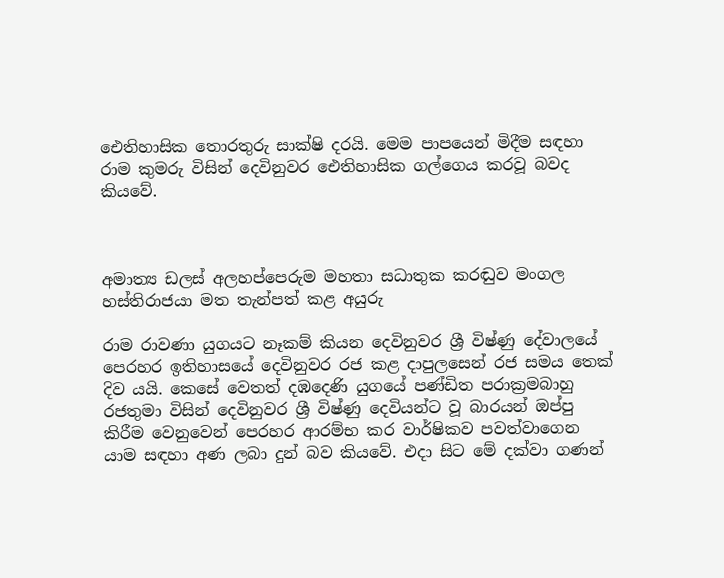ඓතිහාසික තොරතුරු සාක්ෂි දරයි. මෙම පාපයෙන් මිදීම සඳහා රාම කුමරු විසින් දෙවිනුවර ඓතිහාසික ගල්ගෙය කරවූ බවද කියවේ.



අමාත්‍ය ඩලස් අලහප්පෙරුම මහතා සධාතුක කරඬුව මංගල හස්තිරාජයා මත තැන්පත් කළ අයුරු

රාම රාවණා යුගයට නෑකම් කියන දෙවිනුවර ශ්‍රී විෂ්ණු දේවාලයේ පෙරහර ඉතිහාසයේ දෙවිනුවර රජ කළ දාපුලසෙන් රජ සමය තෙක් දිව යයි. කෙසේ වෙතත් දඹදෙණි යුගයේ පණ්ඩිත පරාක්‍රමබාහු රජතුමා විසින් දෙවිනුවර ශ්‍රී විෂ්ණු දෙවියන්ට වූ බාරයන් ඔප්පු කිරීම වෙනුවෙන් පෙරහර ආරම්භ කර වාර්ෂිකව පවත්වාගෙන යාම සඳහා අණ ලබා දුන් බව කියවේ. එදා සිට මේ දක්වා ගණන්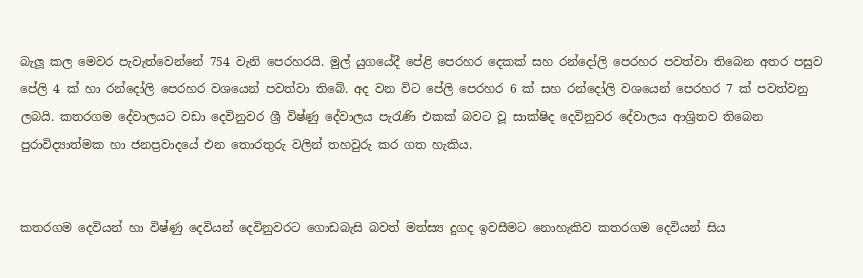බැලූ කල මෙවර පැවැත්වෙන්නේ 754 වැනි පෙරහරයි. මුල් යුගයේදී පේළි පෙරහර දෙකක් සහ රන්දෝලි පෙරහර පවත්වා තිබෙන අතර පසුව පේලි 4 ක් හා රන්දෝලි පෙරහර වශයෙන් පවත්වා තිබේ. අද වන විට පේලි පෙරහර 6 ක් සහ රන්දෝලි වශයෙන් පෙරහර 7 ක් පවත්වනු ලබයි. කතරගම දේවාලයට වඩා දෙවිනුවර ශ්‍රී විෂ්ණු දේවාලය පැරැණි එකක් බවට වූ සාක්ෂිද දෙවිනුවර දේවාලය ආශ්‍රිතව තිබෙන පුරාවිද්‍යාත්මක හා ජනප්‍රවාදයේ එන තොරතුරු වලින් තහවුරු කර ගත හැකිය.


කතරගම දෙවියන් හා විෂ්ණු දෙවියන් දෙවිනුවරට ගොඩබැසි බවත් මත්ස්‍ය දුගද ඉවසීමට නොහැකිව කතරගම දෙවියන් සිය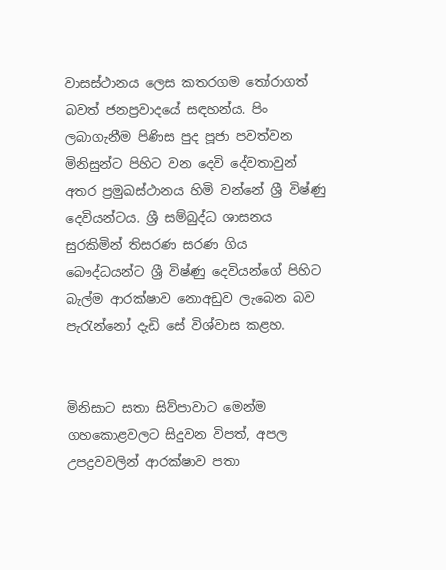වාසස්ථානය ලෙස කතරගම තෝරාගත් බවත් ජනප්‍රවාදයේ සඳහන්ය. පිං ලබාගැනීම පිණිස පුද පූජා පවත්වන මිනිසුන්ට පිහිට වන දෙවි දේවතාවුන් අතර ප්‍රමුඛස්ථානය හිමි වන්නේ ශ්‍රී විෂ්ණු දෙවියන්ටය. ශ්‍රී සම්බුද්ධ ශාසනය සුරකිමින් තිසරණ සරණ ගිය බෞද්ධයන්ට ශ්‍රී විෂ්ණු දෙවියන්ගේ පිහිට බැල්ම ආරක්ෂාව නොඅඩුව ලැබෙන බව පැරැන්නෝ දැඩි සේ විශ්වාස කළහ.


මිනිසාට සතා සිව්පාවාට මෙන්ම ගහකොළවලට සිදුවන විපත්, අපල උපද්‍රවවලින් ආරක්ෂාව පතා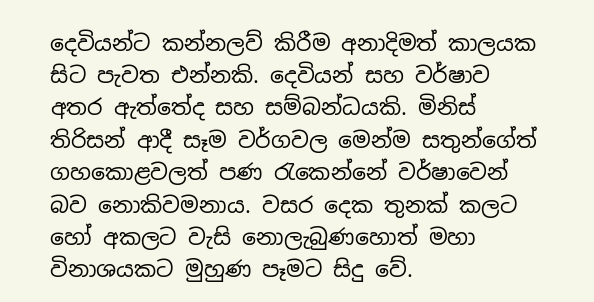දෙවියන්ට කන්නලව් කිරීම අනාදිමත් කාලයක සිට පැවත එන්නකි. දෙවියන් සහ වර්ෂාව අතර ඇත්තේද සහ සම්බන්ධයකි. මිනිස් තිරිසන් ආදී සෑම වර්ගවල මෙන්ම සතුන්ගේත් ගහකොළවලත් පණ රැකෙන්නේ වර්ෂාවෙන් බව නොකිවමනාය. වසර දෙක තුනක් කලට හෝ අකලට වැසි නොලැබුණහොත් මහා විනාශයකට මුහුණ පෑමට සිදු වේ.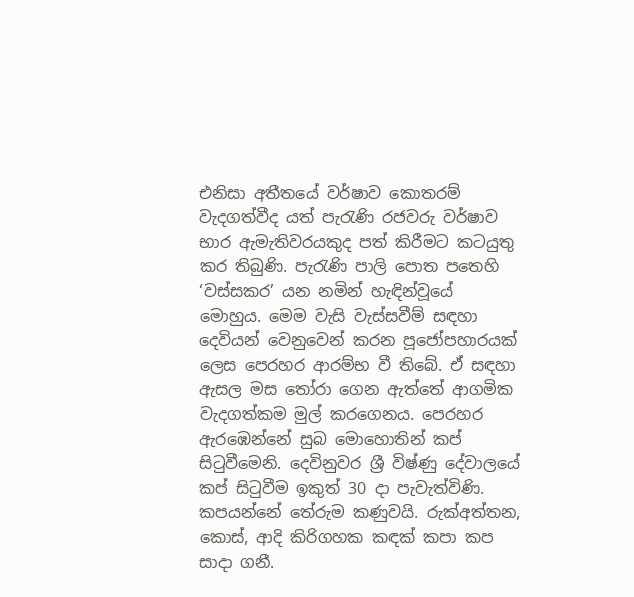එනිසා අතීතයේ වර්ෂාව කොතරම් වැදගත්වීද යත් පැරැණි රජවරු වර්ෂාව භාර ඇමැතිවරයකුද පත් කිරීමට කටයුතු කර තිබුණි. පැරැණි පාලි පොත පතෙහි ‘වස්සකර’ යන නමින් හැඳින්වූයේ මොහුය. මෙම වැසි වැස්සවීම් සඳහා දෙවියන් වෙනුවෙන් කරන පූජෝපහාරයක් ලෙස පෙරහර ආරම්භ වී තිබේ. ඒ සඳහා ඇසල මස තෝරා ගෙන ඇත්තේ ආගමික වැදගත්කම මුල් කරගෙනය. පෙරහර ඇරඹෙන්නේ සුබ මොහොතින් කප් සිටුවීමෙනි. දෙවිනුවර ශ්‍රී විෂ්ණු දේවාලයේ කප් සිටුවීම ඉකුත් 30 දා පැවැත්විණි. කපයන්නේ තේරුම කණුවයි. රුක්අත්තන, කොස්, ආදි කිරිගහක කඳක් කපා කප සාදා ගනී.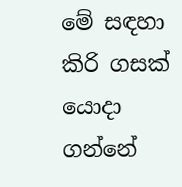මේ සඳහා කිරි ගසක් යොදා ගන්නේ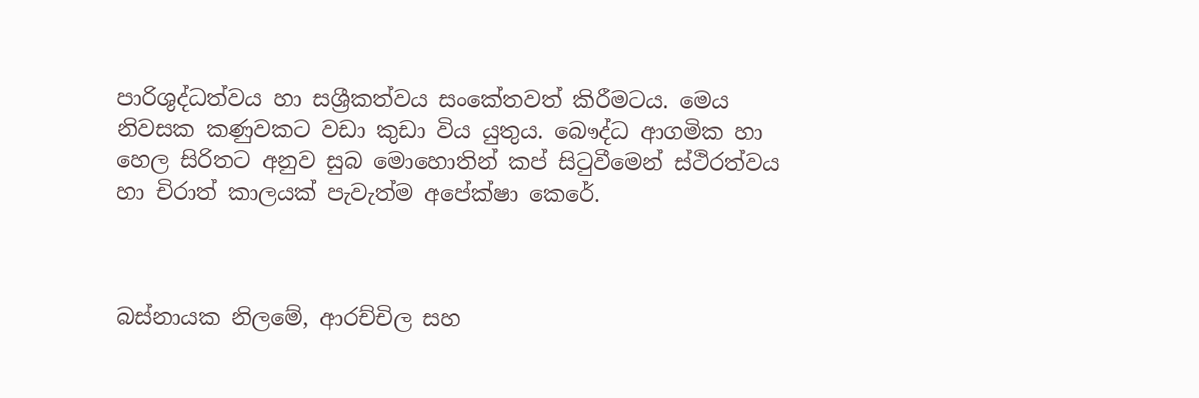පාරිශුද්ධත්වය හා සශ්‍රීකත්වය සංකේතවත් කිරීමටය. මෙය නිවසක කණුවකට වඩා කුඩා විය යුතුය. බෞද්ධ ආගමික හා හෙල සිරිතට අනුව සුබ මොහොතින් කප් සිටුවීමෙන් ස්ථිරත්වය හා චිරාත් කාලයක් පැවැත්ම අපේක්ෂා කෙරේ.



බස්නායක නිලමේ, ආරච්චිල සහ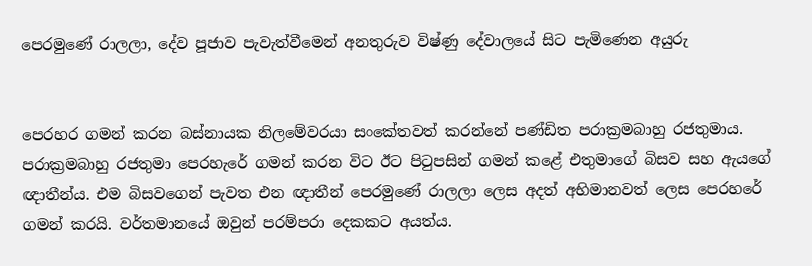පෙරමුණේ රාලලා, දේව පූජාව පැවැත්වීමෙන් අනතුරුව විෂ්ණු දේවාලයේ සිට පැමිණෙන අයුරු


පෙරහර ගමන් කරන බස්නායක නිලමේවරයා සංකේතවත් කරන්නේ පණ්ඩිත පරාක්‍රමබාහු රජතුමාය. පරාක්‍රමබාහු රජතුමා පෙරහැරේ ගමන් කරන විට ඊට පිටුපසින් ගමන් කළේ එතුමාගේ බිසව සහ ඇයගේ ඥාතීන්ය. එම බිසවගෙන් පැවත එන ඥාතීන් පෙරමුණේ රාලලා ලෙස අදත් අභිමානවත් ලෙස පෙරහරේ ගමන් කරයි. වර්තමානයේ ඔවුන් පරම්පරා දෙකකට අයත්ය.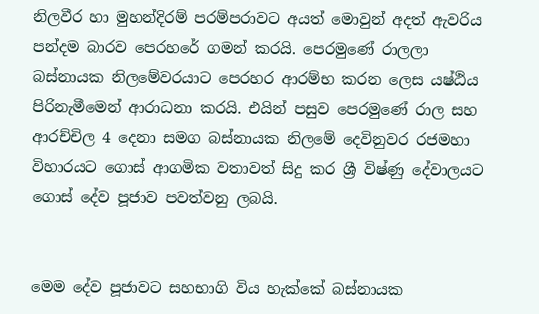නිලවීර හා මුහන්දිරම් පරම්පරාවට අයත් මොවුන් අදත් ඇවරිය පන්දම බාරව පෙරහරේ ගමන් කරයි. පෙරමුණේ රාලලා බස්නායක නිලමේවරයාට පෙරහර ආරම්භ කරන ලෙස යෂ්ඨිය පිරිනැමීමෙන් ආරාධනා කරයි. එයින් පසුව පෙරමුණේ රාල සහ ආරච්චිල 4 දෙනා සමග බස්නායක නිලමේ දෙවිනුවර රජමහා විහාරයට ගොස් ආගමික වතාවත් සිදු කර ශ්‍රී විෂ්ණු දේවාලයට ගොස් දේව පූජාව පවත්වනු ලබයි.


මෙම දේව පූජාවට සහභාගි විය හැක්කේ බස්නායක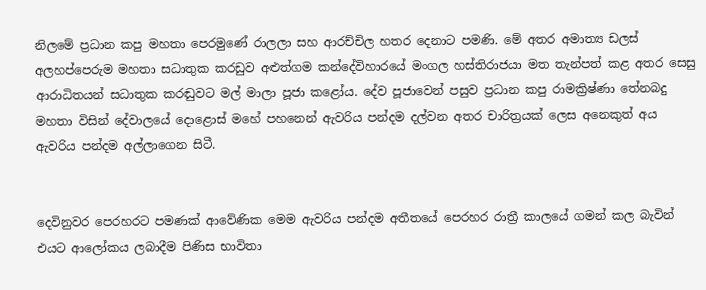නිලමේ ප්‍රධාන කපු මහතා පෙරමුණේ රාලලා සහ ආරච්චිල හතර දෙනාට පමණි. මේ අතර අමාත්‍ය ඩලස් අලහප්පෙරුම මහතා සධාතුක කරඩුව අළුත්ගම කන්දේවිහාරයේ මංගල හස්තිරාජයා මත තැන්පත් කළ අතර සෙසු ආරාධිතයන් සධාතුක කරඬුවට මල් මාලා පූජා කළෝය. දේව පූජාවෙන් පසුව ප්‍රධාන කපු රාමක්‍රිෂ්ණා තේනබදු මහතා විසින් දේවාලයේ දොළොස් මහේ පහනෙන් ඇවරිය පන්දම දල්වන අතර චාරිත්‍රයක් ලෙස අනෙකුත් අය ඇවරිය පන්දම අල්ලාගෙන සිටී.


දෙවිනුවර පෙරහරට පමණක් ආවේණික මෙම ඇවරිය පන්දම අතීතයේ පෙරහර රාත්‍රී කාලයේ ගමන් කල බැවින් එයට ආලෝකය ලබාදීම පිණිස භාවිතා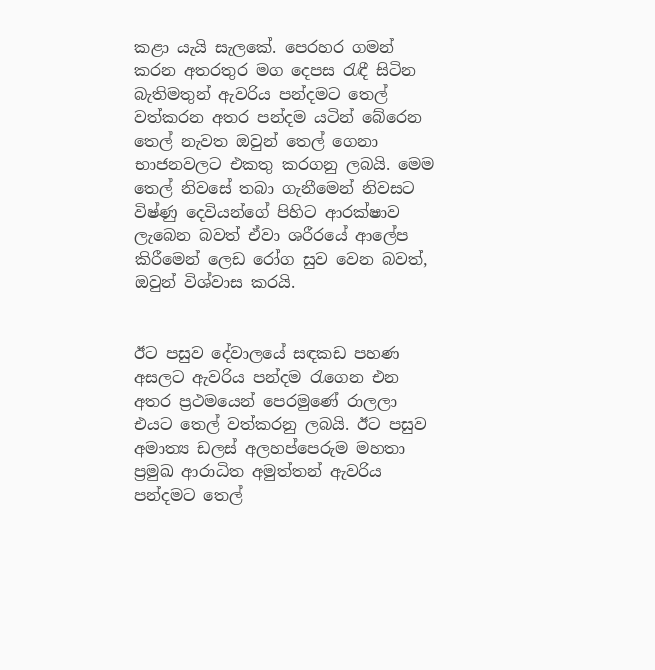කළා යැයි සැලකේ. පෙරහර ගමන් කරන අතරතුර මග දෙපස රැඳී සිටින බැතිමතුන් ඇවරිය පන්දමට තෙල් වත්කරන අතර පන්දම යටින් බේරෙන තෙල් නැවත ඔවුන් තෙල් ගෙනා භාජනවලට එකතු කරගනු ලබයි. මෙම තෙල් නිවසේ තබා ගැනීමෙන් නිවසට විෂ්ණු දෙවියන්ගේ පිහිට ආරක්ෂාව ලැබෙන බවත් ඒවා ශරීරයේ ආලේප කිරීමෙන් ලෙඩ රෝග සුව වෙන බවත්, ඔවුන් විශ්වාස කරයි.


ඊට පසුව දේවාලයේ සඳකඩ පහණ අසලට ඇවරිය පන්දම රැගෙන එන අතර ප්‍රථමයෙන් පෙරමුණේ රාලලා එයට තෙල් වත්කරනු ලබයි. ඊට පසුව අමාත්‍ය ඩලස් අලහප්පෙරුම මහතා ප්‍රමුඛ ආරාධිත අමුත්තන් ඇවරිය පන්දමට තෙල්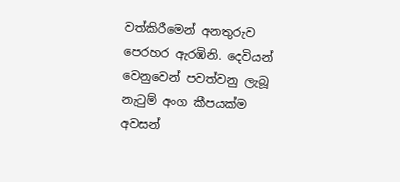වත්කිරීමෙන් අනතුරුව පෙරහර ඇරඹිනි. දෙවියන් වෙනුවෙන් පවත්වනු ලැබූ නැටුම් අංග කීපයක්ම අවසන්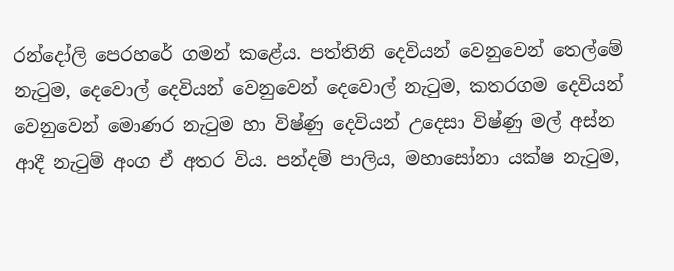රන්දෝලි පෙරහරේ ගමන් කළේය. පත්තිනි දෙවියන් වෙනුවෙන් තෙල්මේ නැටුම, දෙවොල් දෙවියන් වෙනුවෙන් දෙවොල් නැටුම, කතරගම දෙවියන් වෙනුවෙන් මොණර නැටුම හා විෂ්ණු දෙවියන් උදෙසා විෂ්ණු මල් අස්න ආදී නැටුම් අංග ඒ අතර විය. පන්දම් පාලිය, මහාසෝනා යක්ෂ නැටුම,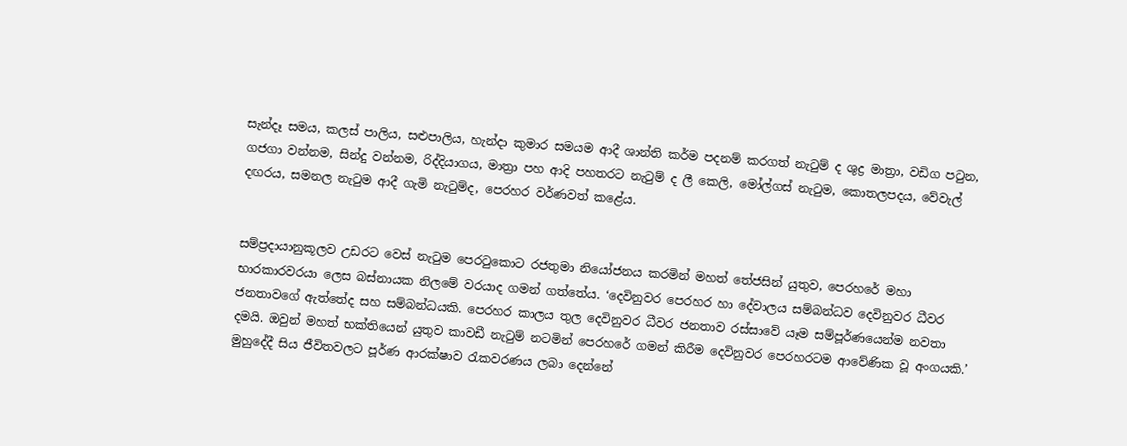සැන්දෑ සමය, කලස් පාලිය, සළුපාලිය, හැන්දා කුමාර සමයම ආදී ශාන්ති කර්ම පදනම් කරගත් නැටුම් ද ශුද්‍ර මාත්‍රා, වඩිග පටුන, ගජගා වන්නම, සින්දු වන්නම, රිද්දියාගය, මාත්‍රා පහ ආදි පහතරට නැටුම් ද ලී කෙලි, මෝල්ගස් නැටුම, කොතලපදය, වේවැල් දඟරය, සමනල නැටුම ආදී ගැමි නැටුම්ද, පෙරහර වර්ණවත් කළේය.


සම්ප්‍රදායානුකූලව උඩරට වෙස් නැටුම පෙරටුකොට රජතුමා නියෝජනය කරමින් මහත් තේජසින් යුතුව, පෙරහරේ මහා භාරකාරවරයා ලෙස බස්නායක නිලමේ වරයාද ගමන් ගත්තේය. ‘දෙවිනුවර පෙරහර හා දේවාලය සම්බන්ධව දෙවිනුවර ධීවර ජනතාවගේ ඇත්තේද සහ සම්බන්ධයකි. පෙරහර කාලය තුල දෙවිනුවර ධීවර ජනතාව රස්සාවේ යෑම සම්පූර්ණයෙන්ම නවතා දමයි. ඔවුන් මහත් භක්තියෙන් යුතුව කාවඩී නැටුම් නටමින් පෙරහරේ ගමන් කිරීම දෙවිනුවර පෙරහරටම ආවේණික වූ අංගයකි.’ මුහුදේදී සිය ජීවිතවලට පූර්ණ ආරක්ෂාව රැකවරණය ලබා දෙන්නේ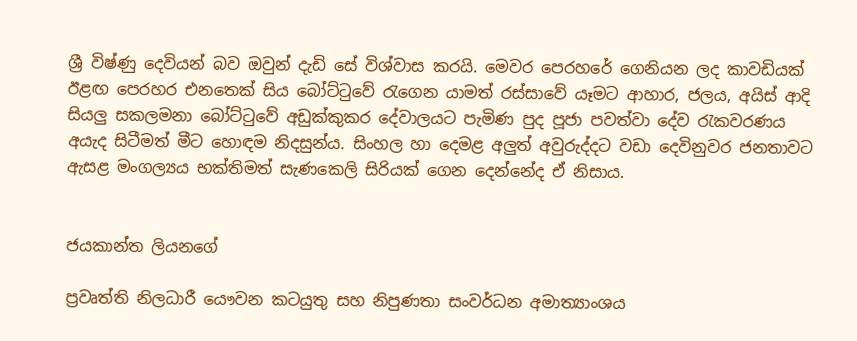ශ්‍රී විෂ්ණු දෙවියන් බව ඔවුන් දැඩි සේ විශ්වාස කරයි. මෙවර පෙරහරේ ගෙනියන ලද කාවඩියක් ඊළඟ පෙරහර එනතෙක් සිය බෝට්ටුවේ රැගෙන යාමත් රස්සාවේ යෑමට ආහාර, ජලය, අයිස් ආදි සියලු සකලමනා බෝට්ටුවේ අඩුක්කුකර දේවාලයට පැමිණ පුද පූජා පවත්වා දේව රැකවරණය අයැද සිටීමත් මීට හොඳම නිදසුන්ය. සිංහල හා දෙමළ අලුත් අවුරුද්දට වඩා දෙවිනුවර ජනතාවට ඇසළ මංගල්‍යය භක්තිමත් සැණකෙලි සිරියක් ගෙන දෙන්නේද ඒ නිසාය.


ජයකාන්ත ලියනගේ

ප්‍රවෘත්ති නිලධාරී යෞවන කටයුතු සහ නිපුණතා සංවර්ධන අමාත්‍යාංශය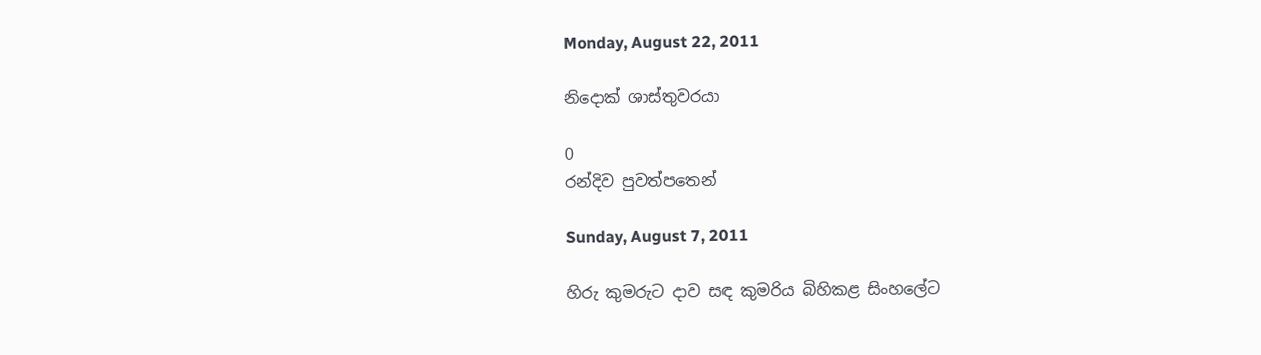Monday, August 22, 2011

නිදොක් ශාස්තුවරයා

0
රන්දිව පුවත්පතෙන්

Sunday, August 7, 2011

හිරු කුමරුට දාව සඳ කුමරිය බිහිකළ සිංහලේට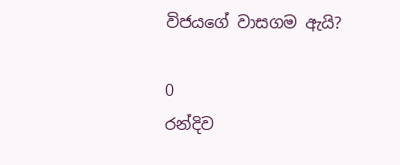විජයගේ වාසගම ඇයි?

0
රන්දිව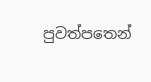පුවත්පතෙන්